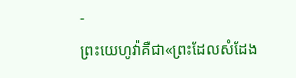-
ព្រះយេហូវ៉ាគឺជា«ព្រះដែលសំដែង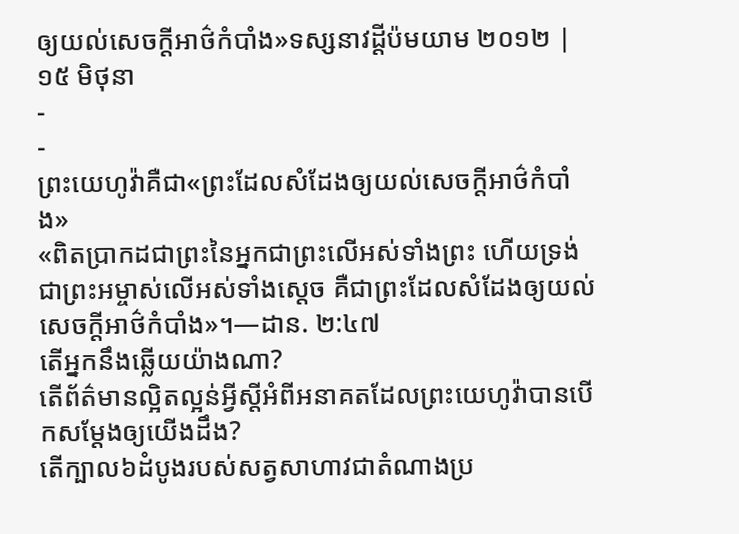ឲ្យយល់សេចក្ដីអាថ៌កំបាំង»ទស្សនាវដ្ដីប៉មយាម ២០១២ | ១៥ មិថុនា
-
-
ព្រះយេហូវ៉ាគឺជា«ព្រះដែលសំដែងឲ្យយល់សេចក្ដីអាថ៌កំបាំង»
«ពិតប្រាកដជាព្រះនៃអ្នកជាព្រះលើអស់ទាំងព្រះ ហើយទ្រង់ជាព្រះអម្ចាស់លើអស់ទាំងស្តេច គឺជាព្រះដែលសំដែងឲ្យយល់សេចក្ដីអាថ៌កំបាំង»។—ដាន. ២:៤៧
តើអ្នកនឹងឆ្លើយយ៉ាងណា?
តើព័ត៌មានល្អិតល្អន់អ្វីស្តីអំពីអនាគតដែលព្រះយេហូវ៉ាបានបើកសម្ដែងឲ្យយើងដឹង?
តើក្បាល៦ដំបូងរបស់សត្វសាហាវជាតំណាងប្រ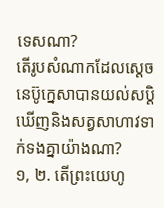ទេសណា?
តើរូបសំណាកដែលស្តេចនេប៊ូក្នេសាបានយល់សប្ដិឃើញនិងសត្វសាហាវទាក់ទងគ្នាយ៉ាងណា?
១, ២. តើព្រះយេហូ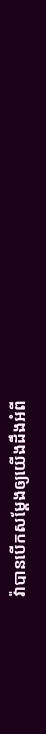វ៉ាបានបើកសម្ដែងឲ្យយើងដឹងអំពី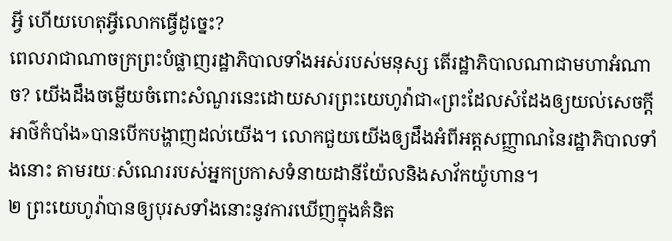អ្វី ហើយហេតុអ្វីលោកធ្វើដូច្នេះ?
ពេលរាជាណាចក្រព្រះបំផ្លាញរដ្ឋាភិបាលទាំងអស់របស់មនុស្ស តើរដ្ឋាភិបាលណាជាមហាអំណាច? យើងដឹងចម្លើយចំពោះសំណួរនេះដោយសារព្រះយេហូវ៉ាជា«ព្រះដែលសំដែងឲ្យយល់សេចក្ដីអាថ៌កំបាំង»បានបើកបង្ហាញដល់យើង។ លោកជួយយើងឲ្យដឹងអំពីអត្តសញ្ញាណនៃរដ្ឋាភិបាលទាំងនោះ តាមរយៈសំណេររបស់អ្នកប្រកាសទំនាយដានីយ៉ែលនិងសាវ័កយ៉ូហាន។
២ ព្រះយេហូវ៉ាបានឲ្យបុរសទាំងនោះនូវការឃើញក្នុងគំនិត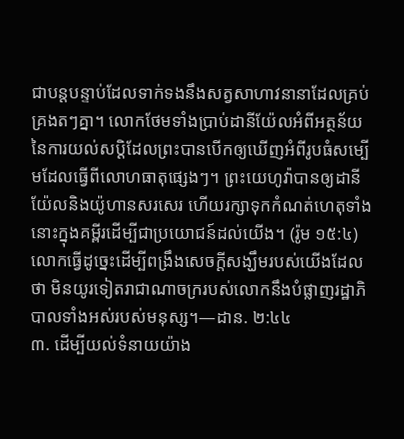ជាបន្តបន្ទាប់ដែលទាក់ទងនឹងសត្វសាហាវនានាដែលគ្រប់គ្រងតៗគ្នា។ លោកថែមទាំងប្រាប់ដានីយ៉ែលអំពីអត្ថន័យនៃការយល់សប្ដិដែលព្រះបានបើកឲ្យឃើញអំពីរូបធំសម្បើមដែលធ្វើពីលោហធាតុផ្សេងៗ។ ព្រះយេហូវ៉ាបានឲ្យដានីយ៉ែលនិងយ៉ូហានសរសេរ ហើយរក្សាទុកកំណត់ហេតុទាំងនោះក្នុងគម្ពីរដើម្បីជាប្រយោជន៍ដល់យើង។ (រ៉ូម ១៥:៤) លោកធ្វើដូច្នេះដើម្បីពង្រឹងសេចក្ដីសង្ឃឹមរបស់យើងដែលថា មិនយូរទៀតរាជាណាចក្ររបស់លោកនឹងបំផ្លាញរដ្ឋាភិបាលទាំងអស់របស់មនុស្ស។—ដាន. ២:៤៤
៣. ដើម្បីយល់ទំនាយយ៉ាង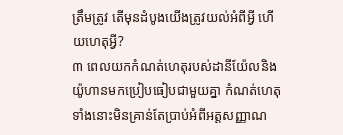ត្រឹមត្រូវ តើមុនដំបូងយើងត្រូវយល់អំពីអ្វី ហើយហេតុអ្វី?
៣ ពេលយកកំណត់ហេតុរបស់ដានីយ៉ែលនិងយ៉ូហានមកប្រៀបធៀបជាមួយគ្នា កំណត់ហេតុទាំងនោះមិនគ្រាន់តែប្រាប់អំពីអត្តសញ្ញាណ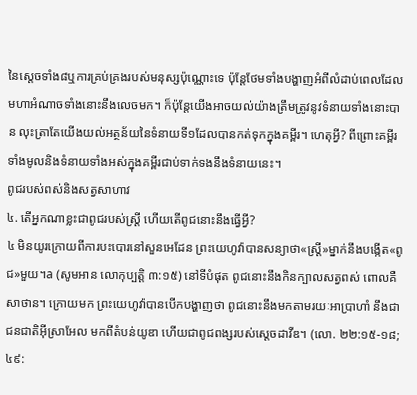នៃស្តេចទាំង៨ឬការគ្រប់គ្រងរបស់មនុស្សប៉ុណ្ណោះទេ ប៉ុន្តែថែមទាំងបង្ហាញអំពីលំដាប់ពេលដែលមហាអំណាចទាំងនោះនឹងលេចមក។ ក៏ប៉ុន្តែយើងអាចយល់យ៉ាងត្រឹមត្រូវនូវទំនាយទាំងនោះបាន លុះត្រាតែយើងយល់អត្ថន័យនៃទំនាយទី១ដែលបានកត់ទុកក្នុងគម្ពីរ។ ហេតុអ្វី? ពីព្រោះគម្ពីរទាំងមូលនិងទំនាយទាំងអស់ក្នុងគម្ពីរជាប់ទាក់ទងនឹងទំនាយនេះ។
ពូជរបស់ពស់និងសត្វសាហាវ
៤. តើអ្នកណាខ្លះជាពូជរបស់ស្ត្រី ហើយតើពូជនោះនឹងធ្វើអ្វី?
៤ មិនយូរក្រោយពីការបះបោរនៅសួនអេដែន ព្រះយេហូវ៉ាបានសន្យាថា«ស្ត្រី»ម្នាក់នឹងបង្កើត«ពូជ»មួយ។a (សូមអាន លោកុប្បត្តិ ៣:១៥) នៅទីបំផុត ពូជនោះនឹងកិនក្បាលសត្វពស់ ពោលគឺសាថាន។ ក្រោយមក ព្រះយេហូវ៉ាបានបើកបង្ហាញថា ពូជនោះនឹងមកតាមរយៈអាប្រាហាំ នឹងជាជនជាតិអ៊ីស្រាអែល មកពីតំបន់យូឌា ហើយជាពូជពង្សរបស់ស្តេចដាវីឌ។ (លោ. ២២:១៥-១៨; ៤៩: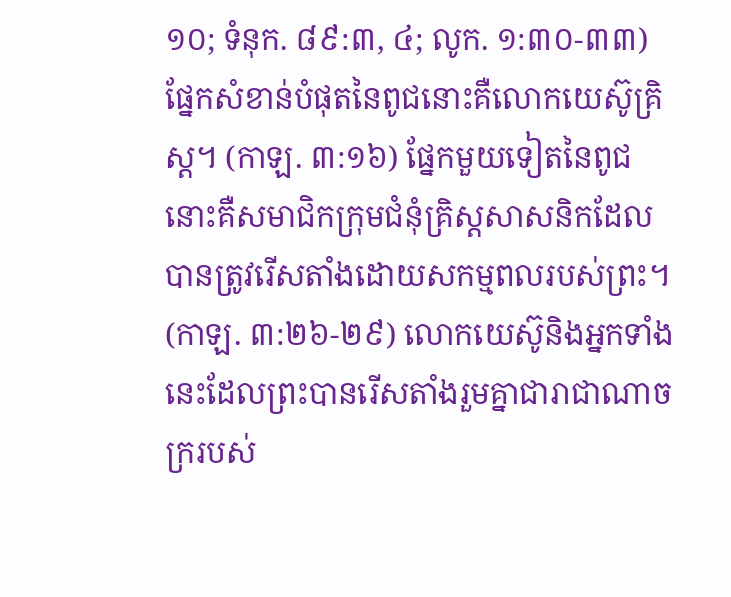១០; ទំនុក. ៨៩:៣, ៤; លូក. ១:៣០-៣៣) ផ្នែកសំខាន់បំផុតនៃពូជនោះគឺលោកយេស៊ូគ្រិស្ត។ (កាឡ. ៣:១៦) ផ្នែកមួយទៀតនៃពូជនោះគឺសមាជិកក្រុមជំនុំគ្រិស្តសាសនិកដែលបានត្រូវរើសតាំងដោយសកម្មពលរបស់ព្រះ។ (កាឡ. ៣:២៦-២៩) លោកយេស៊ូនិងអ្នកទាំងនេះដែលព្រះបានរើសតាំងរួមគ្នាជារាជាណាចក្ររបស់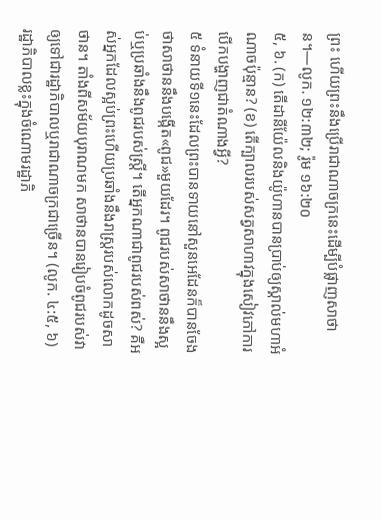ព្រះ ហើយព្រះនឹងប្រើរាជាណាចក្រនេះដើម្បីបំផ្លាញសាថាន។—លូក. ១២:៣២; រ៉ូម ១៦:២០
៥, ៦. (ក) តើដានីយ៉ែលនិងយ៉ូហានបានប្រាប់ឲ្យស្គាល់មហាអំណាចប៉ុន្មាន? (ខ) តើក្បាលរបស់សត្វសាហាវក្នុងសៀវភៅការបើកបង្ហាញជាតំណាងអ្វី?
៥ ទំនាយទី១នេះដែលព្រះបានទាយនៅសួនអេដែនក៏បានចែងថាសាថាននឹងបង្កើត«ពូជ»មួយដែរ។ ពូជរបស់សាថាននឹងស្អប់ឬប្រឆាំងនឹងពូជរបស់ស្ត្រី។ តើអ្នកណាជាពូជរបស់ពស់? គឺអស់អ្នកដែលស្អប់ព្រះហើយប្រឆាំងនឹងរាស្ត្ររបស់លោកដូចសាថាន។ តាំងពីសម័យបុរាណមក សាថានបានរៀបចំពូជរបស់វាឲ្យទៅជារដ្ឋាភិបាលឬរាជាណាចក្រជាច្រើន។ (លូក. ៤:៥, ៦) រដ្ឋាភិបាលខ្លះក្នុងចំណោមរដ្ឋាភិ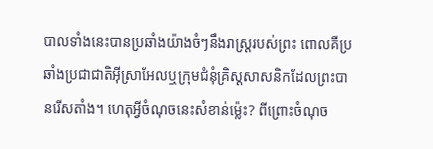បាលទាំងនេះបានប្រឆាំងយ៉ាងចំៗនឹងរាស្ត្ររបស់ព្រះ ពោលគឺប្រឆាំងប្រជាជាតិអ៊ីស្រាអែលឬក្រុមជំនុំគ្រិស្តសាសនិកដែលព្រះបានរើសតាំង។ ហេតុអ្វីចំណុចនេះសំខាន់ម្ល៉េះ? ពីព្រោះចំណុច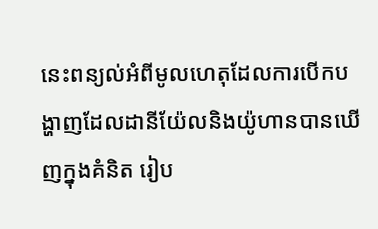នេះពន្យល់អំពីមូលហេតុដែលការបើកបង្ហាញដែលដានីយ៉ែលនិងយ៉ូហានបានឃើញក្នុងគំនិត រៀប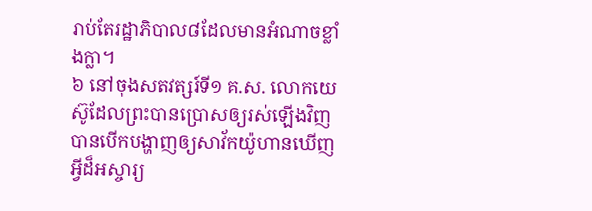រាប់តែរដ្ឋាភិបាល៨ដែលមានអំណាចខ្លាំងក្លា។
៦ នៅចុងសតវត្សរ៍ទី១ គ.ស. លោកយេស៊ូដែលព្រះបានប្រោសឲ្យរស់ឡើងវិញបានបើកបង្ហាញឲ្យសាវ័កយ៉ូហានឃើញអ្វីដ៏អស្ចារ្យ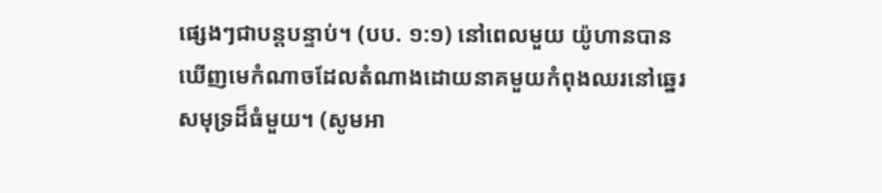ផ្សេងៗជាបន្តបន្ទាប់។ (បប. ១:១) នៅពេលមួយ យ៉ូហានបានឃើញមេកំណាចដែលតំណាងដោយនាគមួយកំពុងឈរនៅឆ្នេរសមុទ្រដ៏ធំមួយ។ (សូមអា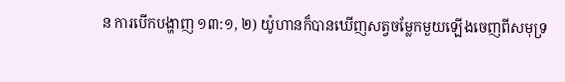ន ការបើកបង្ហាញ ១៣:១, ២) យ៉ូហានក៏បានឃើញសត្វចម្លែកមួយឡើងចេញពីសមុទ្រ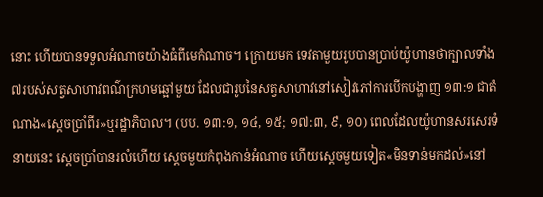នោះ ហើយបានទទួលអំណាចយ៉ាងធំពីមេកំណាច។ ក្រោយមក ទេវតាមួយរូបបានប្រាប់យ៉ូហានថាក្បាលទាំង៧របស់សត្វសាហាវពណ៌ក្រហមឆ្អៅមួយ ដែលជារូបនៃសត្វសាហាវនៅសៀវភៅការបើកបង្ហាញ ១៣:១ ជាតំណាង«ស្តេចប្រាំពីរ»ឬរដ្ឋាភិបាល។ (បប. ១៣:១, ១៤, ១៥; ១៧:៣, ៩, ១០) ពេលដែលយ៉ូហានសរសេរទំនាយនេះ ស្តេចប្រាំបានរលំហើយ ស្តេចមួយកំពុងកាន់អំណាច ហើយស្តេចមួយទៀត«មិនទាន់មកដល់»នៅ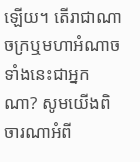ឡើយ។ តើរាជាណាចក្រឬមហាអំណាចទាំងនេះជាអ្នកណា? សូមយើងពិចារណាអំពី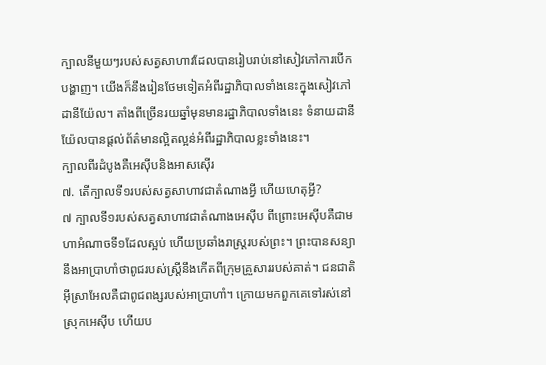ក្បាលនីមួយៗរបស់សត្វសាហាវដែលបានរៀបរាប់នៅសៀវភៅការបើកបង្ហាញ។ យើងក៏នឹងរៀនថែមទៀតអំពីរដ្ឋាភិបាលទាំងនេះក្នុងសៀវភៅដានីយ៉ែល។ តាំងពីច្រើនរយឆ្នាំមុនមានរដ្ឋាភិបាលទាំងនេះ ទំនាយដានីយ៉ែលបានផ្ដល់ព័ត៌មានល្អិតល្អន់អំពីរដ្ឋាភិបាលខ្លះទាំងនេះ។
ក្បាលពីរដំបូងគឺអេស៊ីបនិងអាសស៊ើរ
៧. តើក្បាលទី១របស់សត្វសាហាវជាតំណាងអ្វី ហើយហេតុអ្វី?
៧ ក្បាលទី១របស់សត្វសាហាវជាតំណាងអេស៊ីប ពីព្រោះអេស៊ីបគឺជាមហាអំណាចទី១ដែលស្អប់ ហើយប្រឆាំងរាស្ត្ររបស់ព្រះ។ ព្រះបានសន្យានឹងអាប្រាហាំថាពូជរបស់ស្ត្រីនឹងកើតពីក្រុមគ្រួសាររបស់គាត់។ ជនជាតិអ៊ីស្រាអែលគឺជាពូជពង្សរបស់អាប្រាហាំ។ ក្រោយមកពួកគេទៅរស់នៅស្រុកអេស៊ីប ហើយប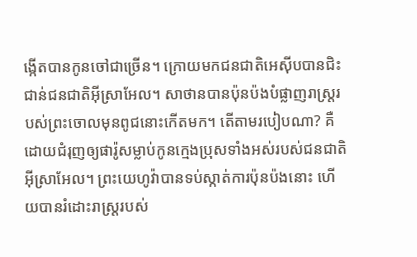ង្កើតបានកូនចៅជាច្រើន។ ក្រោយមកជនជាតិអេស៊ីបបានជិះជាន់ជនជាតិអ៊ីស្រាអែល។ សាថានបានប៉ុនប៉ងបំផ្លាញរាស្ត្ររបស់ព្រះចោលមុនពូជនោះកើតមក។ តើតាមរបៀបណា? គឺដោយជំរុញឲ្យផារ៉ូសម្លាប់កូនក្មេងប្រុសទាំងអស់របស់ជនជាតិអ៊ីស្រាអែល។ ព្រះយេហូវ៉ាបានទប់ស្កាត់ការប៉ុនប៉ងនោះ ហើយបានរំដោះរាស្ត្ររបស់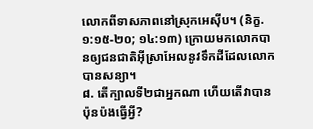លោកពីទាសភាពនៅស្រុកអេស៊ីប។ (និក្ខ. ១:១៥-២០; ១៤:១៣) ក្រោយមកលោកបានឲ្យជនជាតិអ៊ីស្រាអែលនូវទឹកដីដែលលោកបានសន្យា។
៨. តើក្បាលទី២ជាអ្នកណា ហើយតើវាបានប៉ុនប៉ងធ្វើអ្វី?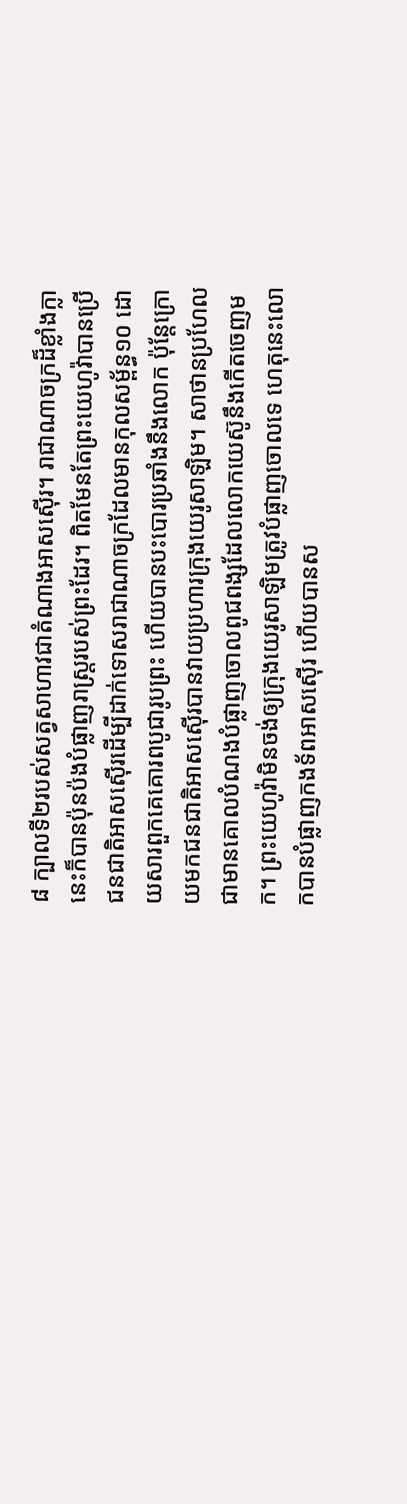៨ ក្បាលទី២របស់សត្វសាហាវជាតំណាងអាសស៊ើរ។ រាជាណាចក្រដ៏ខ្លាំងក្លានេះក៏បានប៉ុនប៉ងបំផ្លាញរាស្ត្ររបស់ព្រះដែរ។ ពិតមែនតែព្រះយេហូវ៉ាបានប្រើជនជាតិអាសស៊ើរដើម្បីដាក់ទោសរាជាណាចក្រដែលមានកុលសម្ព័ន្ធ១០ ដោយសារពួកគេគោរពបូជារូបព្រះ ហើយបានបះបោរប្រឆាំងនឹងលោក ប៉ុន្តែក្រោយមកជនជាតិអាសស៊ើរបានវាយប្រហារក្រុងយេរូសាឡិម។ សាថានប្រហែលជាមានគោលបំណងបំផ្លាញចោលពូជពង្សដែលលោកយេស៊ូនឹងកើតចេញមក។ ព្រះយេហូវ៉ាមិនចង់ឲ្យក្រុងយេរូសាឡិមត្រូវបំផ្លាញចោលទេ ហេតុនេះលោកបានបំផ្លាញកងទ័ពអាសស៊ើរ ហើយបានស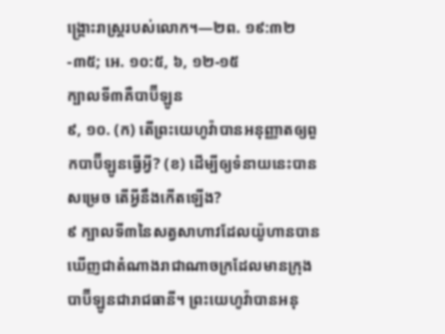ង្គ្រោះរាស្ត្ររបស់លោក។—២ព. ១៩:៣២-៣៥; អេ. ១០:៥, ៦, ១២-១៥
ក្បាលទី៣គឺបាប៊ីឡូន
៩, ១០. (ក) តើព្រះយេហូវ៉ាបានអនុញ្ញាតឲ្យពួកបាប៊ីឡូនធ្វើអ្វី? (ខ) ដើម្បីឲ្យទំនាយនេះបានសម្រេច តើអ្វីនឹងកើតឡើង?
៩ ក្បាលទី៣នៃសត្វសាហាវដែលយ៉ូហានបានឃើញជាតំណាងរាជាណាចក្រដែលមានក្រុងបាប៊ីឡូនជារាជធានី។ ព្រះយេហូវ៉ាបានអនុ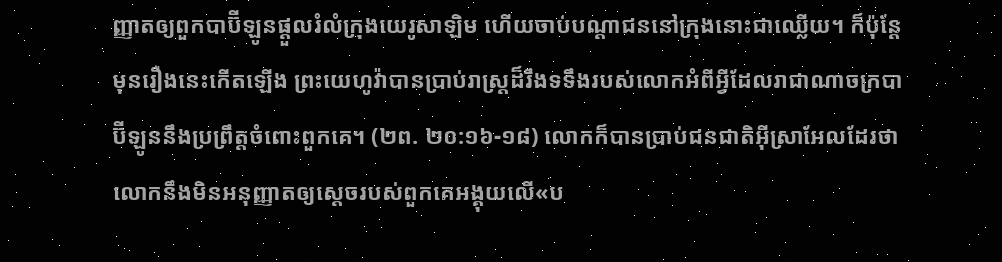ញ្ញាតឲ្យពួកបាប៊ីឡូនផ្ដួលរំលំក្រុងយេរូសាឡិម ហើយចាប់បណ្ដាជននៅក្រុងនោះជាឈ្លើយ។ ក៏ប៉ុន្តែមុនរឿងនេះកើតឡើង ព្រះយេហូវ៉ាបានប្រាប់រាស្ត្រដ៏រឹងទទឹងរបស់លោកអំពីអ្វីដែលរាជាណាចក្របាប៊ីឡូននឹងប្រព្រឹត្តចំពោះពួកគេ។ (២ព. ២០:១៦-១៨) លោកក៏បានប្រាប់ជនជាតិអ៊ីស្រាអែលដែរថា លោកនឹងមិនអនុញ្ញាតឲ្យស្តេចរបស់ពួកគេអង្គុយលើ«ប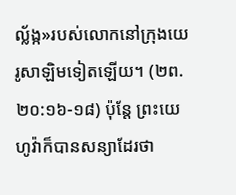ល្ល័ង្ក»របស់លោកនៅក្រុងយេរូសាឡិមទៀតឡើយ។ (២ព. ២០:១៦-១៨) ប៉ុន្តែ ព្រះយេហូវ៉ាក៏បានសន្យាដែរថា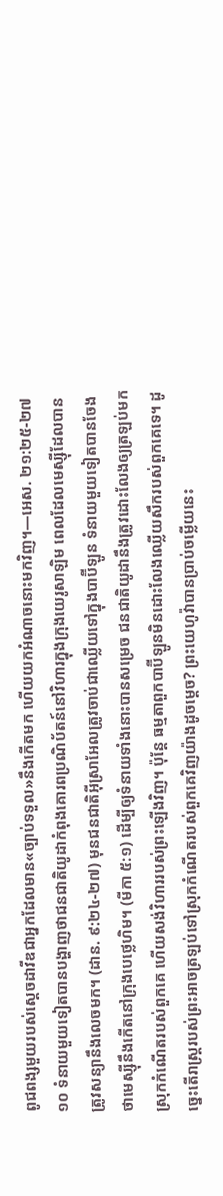ពូជពង្សមួយរបស់ស្តេចដាវីឌជាអ្នកដែលមាន«ច្បាប់ទទួល»នឹងកើតមក ហើយយកអំណាចនោះមកវិញ។—អេស. ២១:២៥-២៧
១០ ទំនាយមួយទៀតបានបង្ហាញថាជនជាតិយូដាកំពុងគោរពប្រណិប័តន៍នៅវិហារក្នុងក្រុងយេរូសាឡិម ពេលដែលមេស្ស៊ីដែលបានត្រូវសន្យានឹងលេចមក។ (ដាន. ៩:២៤-២៧) មុនជនជាតិអ៊ីស្រាអែលត្រូវចាប់ជាឈ្លើយទៅក្នុងបាប៊ីឡូន ទំនាយមួយទៀតបានចែងថាមេស្ស៊ីនឹងកើតនៅក្រុងបេថ្លេហិម។ (មីកា ៥:១) ដើម្បីឲ្យទំនាយទាំងនោះបានសម្រេច ជនជាតិយូដានឹងត្រូវដោះលែងឲ្យត្រឡប់មកស្រុកកំណើតរបស់ពួកគេ ហើយសង់វិហាររបស់ព្រះឡើងវិញ។ ប៉ុន្តែ ធម្មតាពួកបាប៊ីឡូនមិនដោះលែងឈ្លើយសឹករបស់ពួកគេទេ។ ដូច្នេះតើរាស្ត្ររបស់ព្រះអាចត្រឡប់ទៅស្រុកកំណើតរបស់ពួកគេវិញយ៉ាងដូចម្ដេច? ព្រះយេហូវ៉ាបានប្រាប់ចម្លើយនេះ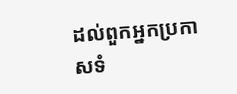ដល់ពួកអ្នកប្រកាសទំ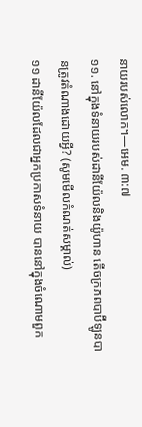នាយរបស់លោក។—អេម. ៣:៧
១១. នៅក្នុងទំនាយរបស់ដានីយ៉ែលនិងយ៉ូហាន តើចក្រភពបាប៊ីឡូនបានត្រូវតំណាងដោយអ្វី? (សូមមើលកំណត់សម្គាល់)
១១ ដានីយ៉ែលដែលជាអ្នកប្រកាសទំនាយ បាននៅក្នុងចំណោមពួក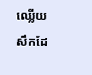ឈ្លើយសឹកដែ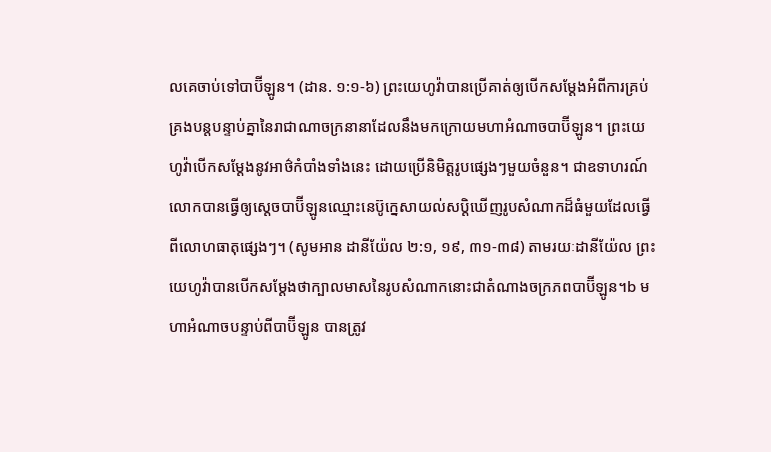លគេចាប់ទៅបាប៊ីឡូន។ (ដាន. ១:១-៦) ព្រះយេហូវ៉ាបានប្រើគាត់ឲ្យបើកសម្ដែងអំពីការគ្រប់គ្រងបន្តបន្ទាប់គ្នានៃរាជាណាចក្រនានាដែលនឹងមកក្រោយមហាអំណាចបាប៊ីឡូន។ ព្រះយេហូវ៉ាបើកសម្ដែងនូវអាថ៌កំបាំងទាំងនេះ ដោយប្រើនិមិត្តរូបផ្សេងៗមួយចំនួន។ ជាឧទាហរណ៍ លោកបានធ្វើឲ្យស្តេចបាប៊ីឡូនឈ្មោះនេប៊ូក្នេសាយល់សប្ដិឃើញរូបសំណាកដ៏ធំមួយដែលធ្វើពីលោហធាតុផ្សេងៗ។ (សូមអាន ដានីយ៉ែល ២:១, ១៩, ៣១-៣៨) តាមរយៈដានីយ៉ែល ព្រះយេហូវ៉ាបានបើកសម្ដែងថាក្បាលមាសនៃរូបសំណាកនោះជាតំណាងចក្រភពបាប៊ីឡូន។b មហាអំណាចបន្ទាប់ពីបាប៊ីឡូន បានត្រូវ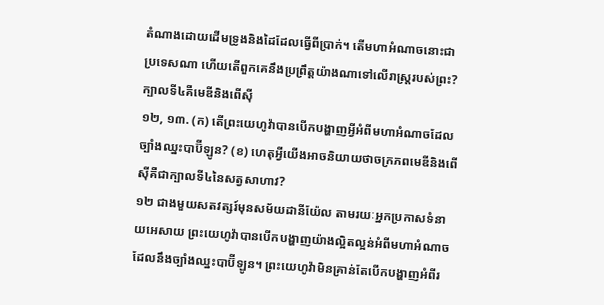តំណាងដោយដើមទ្រូងនិងដៃដែលធ្វើពីប្រាក់។ តើមហាអំណាចនោះជាប្រទេសណា ហើយតើពួកគេនឹងប្រព្រឹត្តយ៉ាងណាទៅលើរាស្ត្ររបស់ព្រះ?
ក្បាលទី៤គឺមេឌីនិងពើស៊ី
១២, ១៣. (ក) តើព្រះយេហូវ៉ាបានបើកបង្ហាញអ្វីអំពីមហាអំណាចដែលច្បាំងឈ្នះបាប៊ីឡូន? (ខ) ហេតុអ្វីយើងអាចនិយាយថាចក្រភពមេឌីនិងពើស៊ីគឺជាក្បាលទី៤នៃសត្វសាហាវ?
១២ ជាងមួយសតវត្សរ៍មុនសម័យដានីយ៉ែល តាមរយៈអ្នកប្រកាសទំនាយអេសាយ ព្រះយេហូវ៉ាបានបើកបង្ហាញយ៉ាងល្អិតល្អន់អំពីមហាអំណាចដែលនឹងច្បាំងឈ្នះបាប៊ីឡូន។ ព្រះយេហូវ៉ាមិនគ្រាន់តែបើកបង្ហាញអំពីរ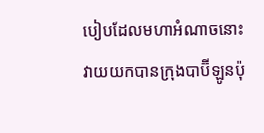បៀបដែលមហាអំណាចនោះវាយយកបានក្រុងបាប៊ីឡូនប៉ុ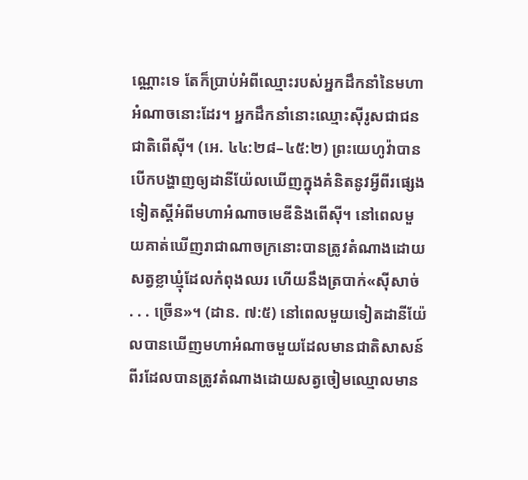ណ្ណោះទេ តែក៏ប្រាប់អំពីឈ្មោះរបស់អ្នកដឹកនាំនៃមហាអំណាចនោះដែរ។ អ្នកដឹកនាំនោះឈ្មោះស៊ីរូសជាជនជាតិពើស៊ី។ (អេ. ៤៤:២៨–៤៥:២) ព្រះយេហូវ៉ាបានបើកបង្ហាញឲ្យដានីយ៉ែលឃើញក្នុងគំនិតនូវអ្វីពីរផ្សេងទៀតស្តីអំពីមហាអំណាចមេឌីនិងពើស៊ី។ នៅពេលមួយគាត់ឃើញរាជាណាចក្រនោះបានត្រូវតំណាងដោយសត្វខ្លាឃ្មុំដែលកំពុងឈរ ហើយនឹងត្របាក់«ស៊ីសាច់ . . . ច្រើន»។ (ដាន. ៧:៥) នៅពេលមួយទៀតដានីយ៉ែលបានឃើញមហាអំណាចមួយដែលមានជាតិសាសន៍ពីរដែលបានត្រូវតំណាងដោយសត្វចៀមឈ្មោលមាន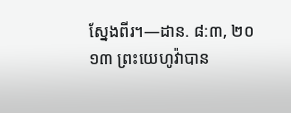ស្នែងពីរ។—ដាន. ៨:៣, ២០
១៣ ព្រះយេហូវ៉ាបាន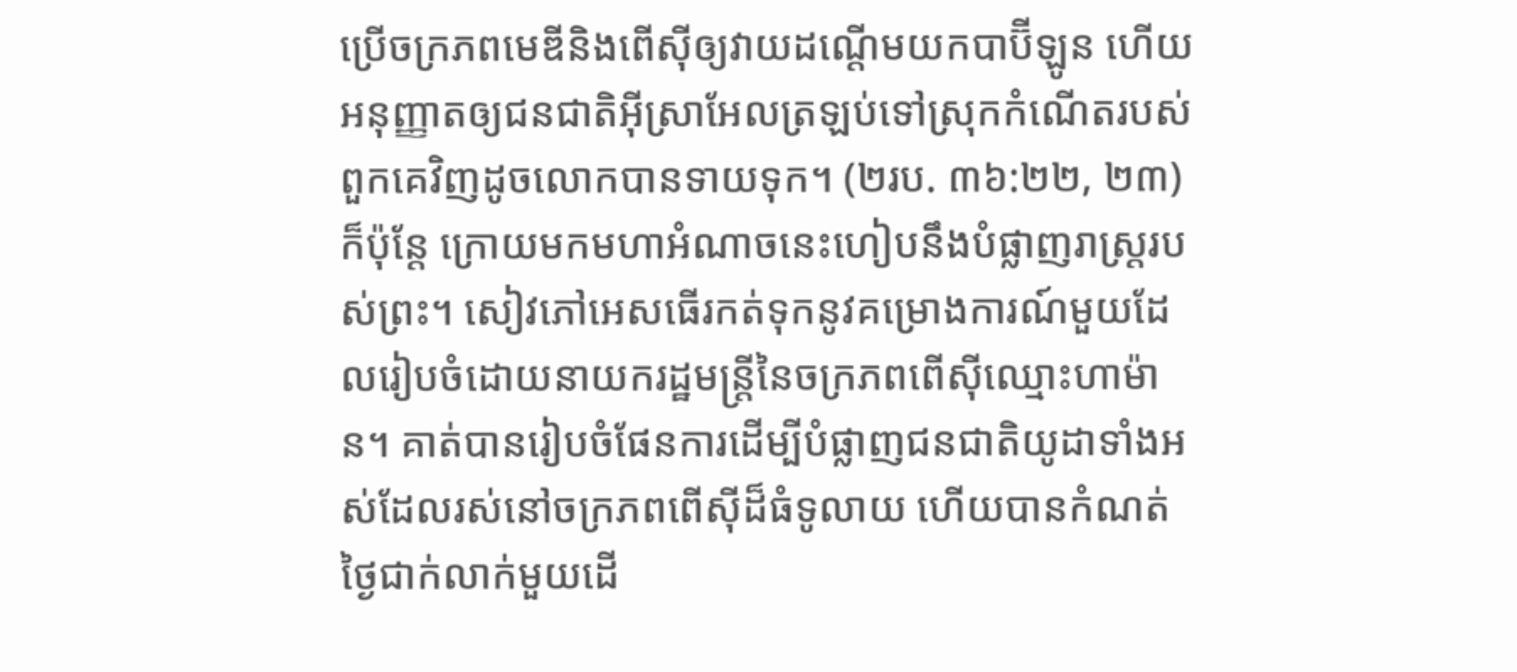ប្រើចក្រភពមេឌីនិងពើស៊ីឲ្យវាយដណ្ដើមយកបាប៊ីឡូន ហើយអនុញ្ញាតឲ្យជនជាតិអ៊ីស្រាអែលត្រឡប់ទៅស្រុកកំណើតរបស់ពួកគេវិញដូចលោកបានទាយទុក។ (២រប. ៣៦:២២, ២៣) ក៏ប៉ុន្តែ ក្រោយមកមហាអំណាចនេះហៀបនឹងបំផ្លាញរាស្ត្ររបស់ព្រះ។ សៀវភៅអេសធើរកត់ទុកនូវគម្រោងការណ៍មួយដែលរៀបចំដោយនាយករដ្ឋមន្ត្រីនៃចក្រភពពើស៊ីឈ្មោះហាម៉ាន។ គាត់បានរៀបចំផែនការដើម្បីបំផ្លាញជនជាតិយូដាទាំងអស់ដែលរស់នៅចក្រភពពើស៊ីដ៏ធំទូលាយ ហើយបានកំណត់ថ្ងៃជាក់លាក់មួយដើ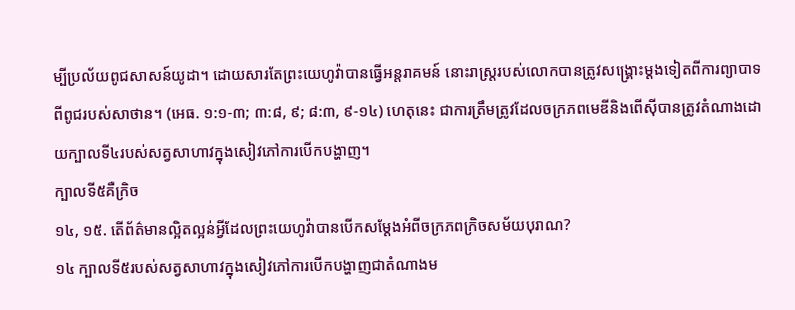ម្បីប្រល័យពូជសាសន៍យូដា។ ដោយសារតែព្រះយេហូវ៉ាបានធ្វើអន្តរាគមន៍ នោះរាស្ត្ររបស់លោកបានត្រូវសង្គ្រោះម្ដងទៀតពីការព្យាបាទពីពូជរបស់សាថាន។ (អេធ. ១:១-៣; ៣:៨, ៩; ៨:៣, ៩-១៤) ហេតុនេះ ជាការត្រឹមត្រូវដែលចក្រភពមេឌីនិងពើស៊ីបានត្រូវតំណាងដោយក្បាលទី៤របស់សត្វសាហាវក្នុងសៀវភៅការបើកបង្ហាញ។
ក្បាលទី៥គឺក្រិច
១៤, ១៥. តើព័ត៌មានល្អិតល្អន់អ្វីដែលព្រះយេហូវ៉ាបានបើកសម្ដែងអំពីចក្រភពក្រិចសម័យបុរាណ?
១៤ ក្បាលទី៥របស់សត្វសាហាវក្នុងសៀវភៅការបើកបង្ហាញជាតំណាងម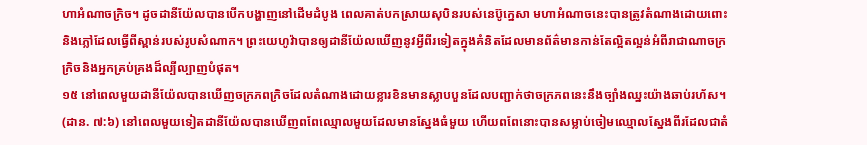ហាអំណាចក្រិច។ ដូចដានីយ៉ែលបានបើកបង្ហាញនៅដើមដំបូង ពេលគាត់បកស្រាយសុបិនរបស់នេប៊ូក្នេសា មហាអំណាចនេះបានត្រូវតំណាងដោយពោះនិងភ្លៅដែលធ្វើពីស្ពាន់របស់រូបសំណាក។ ព្រះយេហូវ៉ាបានឲ្យដានីយ៉ែលឃើញនូវអ្វីពីរទៀតក្នុងគំនិតដែលមានព័ត៌មានកាន់តែល្អិតល្អន់អំពីរាជាណាចក្រក្រិចនិងអ្នកគ្រប់គ្រងដ៏ល្បីល្បាញបំផុត។
១៥ នៅពេលមួយដានីយ៉ែលបានឃើញចក្រភពក្រិចដែលតំណាងដោយខ្លារខិនមានស្លាបបួនដែលបញ្ជាក់ថាចក្រភពនេះនឹងច្បាំងឈ្នះយ៉ាងឆាប់រហ័ស។ (ដាន. ៧:៦) នៅពេលមួយទៀតដានីយ៉ែលបានឃើញពពែឈ្មោលមួយដែលមានស្នែងធំមួយ ហើយពពែនោះបានសម្លាប់ចៀមឈ្មោលស្នែងពីរដែលជាតំ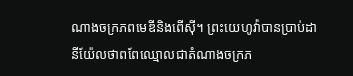ណាងចក្រភពមេឌីនិងពើស៊ី។ ព្រះយេហូវ៉ាបានប្រាប់ដានីយ៉ែលថាពពែឈ្មោលជាតំណាងចក្រភ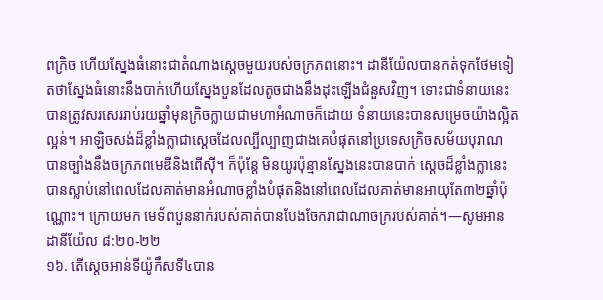ពក្រិច ហើយស្នែងធំនោះជាតំណាងស្តេចមួយរបស់ចក្រភពនោះ។ ដានីយ៉ែលបានកត់ទុកថែមទៀតថាស្នែងធំនោះនឹងបាក់ហើយស្នែងបួនដែលតូចជាងនឹងដុះឡើងជំនួសវិញ។ ទោះជាទំនាយនេះបានត្រូវសរសេររាប់រយឆ្នាំមុនក្រិចក្លាយជាមហាអំណាចក៏ដោយ ទំនាយនេះបានសម្រេចយ៉ាងល្អិតល្អន់។ អាឡិចសង់ដ៏ខ្លាំងក្លាជាស្តេចដែលល្បីល្បាញជាងគេបំផុតនៅប្រទេសក្រិចសម័យបុរាណ បានច្បាំងនឹងចក្រភពមេឌីនិងពើស៊ី។ ក៏ប៉ុន្តែ មិនយូរប៉ុន្មានស្នែងនេះបានបាក់ ស្តេចដ៏ខ្លាំងក្លានេះបានស្លាប់នៅពេលដែលគាត់មានអំណាចខ្លាំងបំផុតនិងនៅពេលដែលគាត់មានអាយុតែ៣២ឆ្នាំប៉ុណ្ណោះ។ ក្រោយមក មេទ័ពបួននាក់របស់គាត់បានបែងចែករាជាណាចក្ររបស់គាត់។—សូមអាន ដានីយ៉ែល ៨:២០-២២
១៦. តើស្តេចអាន់ទីយ៉ូកឹសទី៤បាន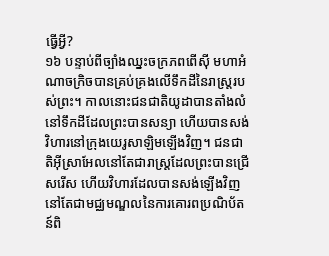ធ្វើអ្វី?
១៦ បន្ទាប់ពីច្បាំងឈ្នះចក្រភពពើស៊ី មហាអំណាចក្រិចបានគ្រប់គ្រងលើទឹកដីនៃរាស្ត្ររបស់ព្រះ។ កាលនោះជនជាតិយូដាបានតាំងលំនៅទឹកដីដែលព្រះបានសន្យា ហើយបានសង់វិហារនៅក្រុងយេរូសាឡិមឡើងវិញ។ ជនជាតិអ៊ីស្រាអែលនៅតែជារាស្ត្រដែលព្រះបានជ្រើសរើស ហើយវិហារដែលបានសង់ឡើងវិញនៅតែជាមជ្ឈមណ្ឌលនៃការគោរពប្រណិប័តន៍ពិ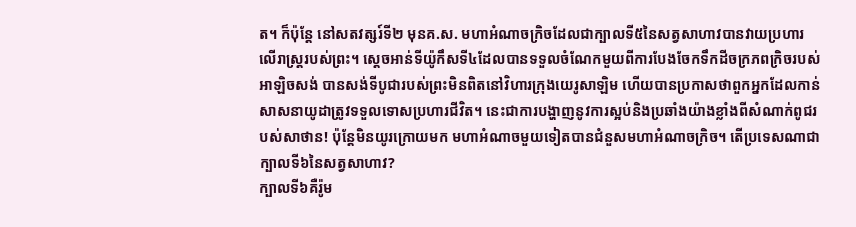ត។ ក៏ប៉ុន្តែ នៅសតវត្សរ៍ទី២ មុនគ.ស. មហាអំណាចក្រិចដែលជាក្បាលទី៥នៃសត្វសាហាវបានវាយប្រហារលើរាស្ត្ររបស់ព្រះ។ ស្តេចអាន់ទីយ៉ូកឹសទី៤ដែលបានទទួលចំណែកមួយពីការបែងចែកទឹកដីចក្រភពក្រិចរបស់អាឡិចសង់ បានសង់ទីបូជារបស់ព្រះមិនពិតនៅវិហារក្រុងយេរូសាឡិម ហើយបានប្រកាសថាពួកអ្នកដែលកាន់សាសនាយូដាត្រូវទទួលទោសប្រហារជីវិត។ នេះជាការបង្ហាញនូវការស្អប់និងប្រឆាំងយ៉ាងខ្លាំងពីសំណាក់ពូជរបស់សាថាន! ប៉ុន្តែមិនយូរក្រោយមក មហាអំណាចមួយទៀតបានជំនួសមហាអំណាចក្រិច។ តើប្រទេសណាជាក្បាលទី៦នៃសត្វសាហាវ?
ក្បាលទី៦គឺរ៉ូម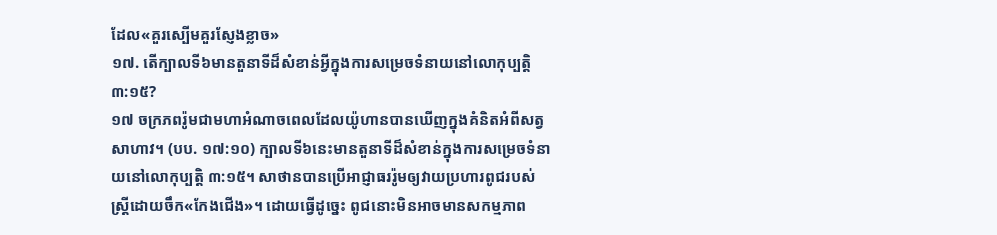ដែល«គួរស្បើមគួរស្ញែងខ្លាច»
១៧. តើក្បាលទី៦មានតួនាទីដ៏សំខាន់អ្វីក្នុងការសម្រេចទំនាយនៅលោកុប្បត្តិ ៣:១៥?
១៧ ចក្រភពរ៉ូមជាមហាអំណាចពេលដែលយ៉ូហានបានឃើញក្នុងគំនិតអំពីសត្វសាហាវ។ (បប. ១៧:១០) ក្បាលទី៦នេះមានតួនាទីដ៏សំខាន់ក្នុងការសម្រេចទំនាយនៅលោកុប្បត្តិ ៣:១៥។ សាថានបានប្រើអាជ្ញាធររ៉ូមឲ្យវាយប្រហារពូជរបស់ស្ត្រីដោយចឹក«កែងជើង»។ ដោយធ្វើដូច្នេះ ពូជនោះមិនអាចមានសកម្មភាព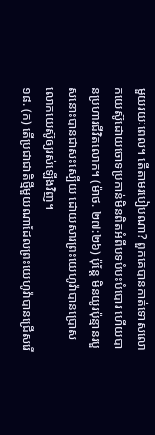មួយរយៈពេល។ តើតាមរបៀបណា? ពួកគេបានកាត់ទោសលោកយេស៊ូដោយចោទប្រកាន់មិនពិតអំពីបទបំបះបំបោរ ហើយបានប្រហារជីវិតលោក។ (ម៉ាថ. ២៧:២៦) ប៉ុន្តែ មិនយូរប៉ុន្មានរបួសនោះបានជាសះស្បើយ ដោយសារព្រះយេហូវ៉ាបានប្រោសលោកយេស៊ូឲ្យរស់ឡើងវិញ។
១៨. (ក) តើប្រជាជាតិថ្មីមួយណាដែលព្រះយេហូវ៉ាបានជ្រើសរើ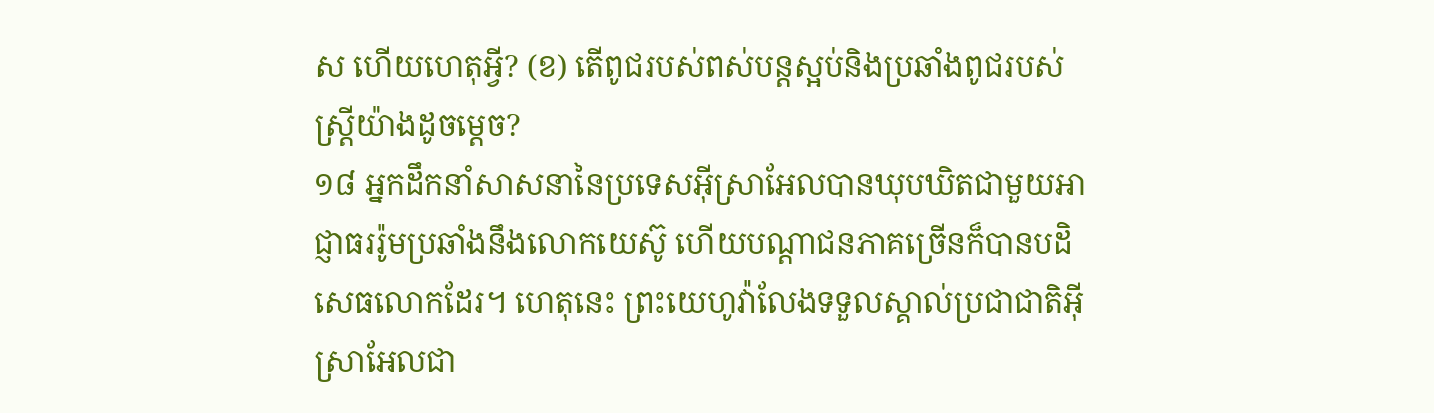ស ហើយហេតុអ្វី? (ខ) តើពូជរបស់ពស់បន្តស្អប់និងប្រឆាំងពូជរបស់ស្ត្រីយ៉ាងដូចម្ដេច?
១៨ អ្នកដឹកនាំសាសនានៃប្រទេសអ៊ីស្រាអែលបានឃុបឃិតជាមួយអាជ្ញាធររ៉ូមប្រឆាំងនឹងលោកយេស៊ូ ហើយបណ្ដាជនភាគច្រើនក៏បានបដិសេធលោកដែរ។ ហេតុនេះ ព្រះយេហូវ៉ាលែងទទួលស្គាល់ប្រជាជាតិអ៊ីស្រាអែលជា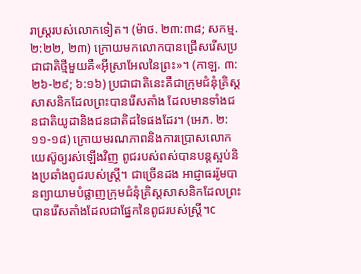រាស្ត្ររបស់លោកទៀត។ (ម៉ាថ. ២៣:៣៨; សកម្ម. ២:២២, ២៣) ក្រោយមកលោកបានជ្រើសរើសប្រជាជាតិថ្មីមួយគឺ«អ៊ីស្រាអែលនៃព្រះ»។ (កាឡ. ៣:២៦-២៩; ៦:១៦) ប្រជាជាតិនេះគឺជាក្រុមជំនុំគ្រិស្តសាសនិកដែលព្រះបានរើសតាំង ដែលមានទាំងជនជាតិយូដានិងជនជាតិដទៃផងដែរ។ (អេភ. ២:១១-១៨) ក្រោយមរណភាពនិងការប្រោសលោកយេស៊ូឲ្យរស់ឡើងវិញ ពូជរបស់ពស់បានបន្តស្អប់និងប្រឆាំងពូជរបស់ស្ត្រី។ ជាច្រើនដង អាជ្ញាធររ៉ូមបានព្យាយាមបំផ្លាញក្រុមជំនុំគ្រិស្តសាសនិកដែលព្រះបានរើសតាំងដែលជាផ្នែកនៃពូជរបស់ស្ត្រី។c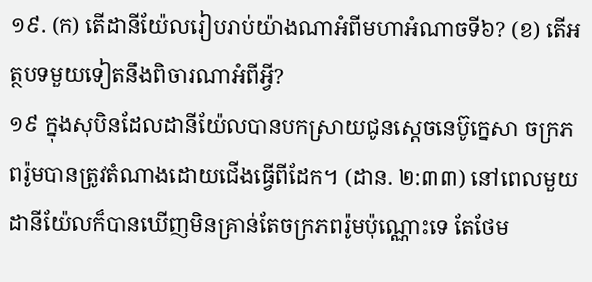១៩. (ក) តើដានីយ៉ែលរៀបរាប់យ៉ាងណាអំពីមហាអំណាចទី៦? (ខ) តើអត្ថបទមួយទៀតនឹងពិចារណាអំពីអ្វី?
១៩ ក្នុងសុបិនដែលដានីយ៉ែលបានបកស្រាយជូនស្តេចនេប៊ូក្នេសា ចក្រភពរ៉ូមបានត្រូវតំណាងដោយជើងធ្វើពីដែក។ (ដាន. ២:៣៣) នៅពេលមួយ ដានីយ៉ែលក៏បានឃើញមិនគ្រាន់តែចក្រភពរ៉ូមប៉ុណ្ណោះទេ តែថែម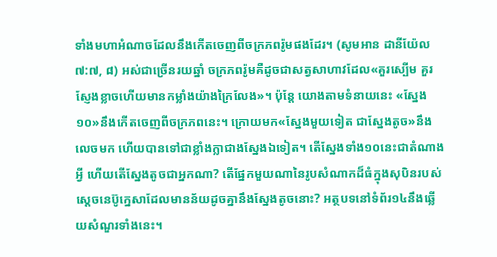ទាំងមហាអំណាចដែលនឹងកើតចេញពីចក្រភពរ៉ូមផងដែរ។ (សូមអាន ដានីយ៉ែល ៧:៧, ៨) អស់ជាច្រើនរយឆ្នាំ ចក្រភពរ៉ូមគឺដូចជាសត្វសាហាវដែល«គួរស្បើម គួរស្ញែងខ្លាចហើយមានកម្លាំងយ៉ាងក្រៃលែង»។ ប៉ុន្តែ យោងតាមទំនាយនេះ «ស្នែង១០»នឹងកើតចេញពីចក្រភពនេះ។ ក្រោយមក«ស្នែងមួយទៀត ជាស្នែងតូច»នឹងលេចមក ហើយបានទៅជាខ្លាំងក្លាជាងស្នែងឯទៀត។ តើស្នែងទាំង១០នេះជាតំណាងអ្វី ហើយតើស្នែងតូចជាអ្នកណា? តើផ្នែកមួយណានៃរូបសំណាកដ៏ធំក្នុងសុបិនរបស់ស្តេចនេប៊ូក្នេសាដែលមានន័យដូចគ្នានឹងស្នែងតូចនោះ? អត្ថបទនៅទំព័រ១៤នឹងឆ្លើយសំណួរទាំងនេះ។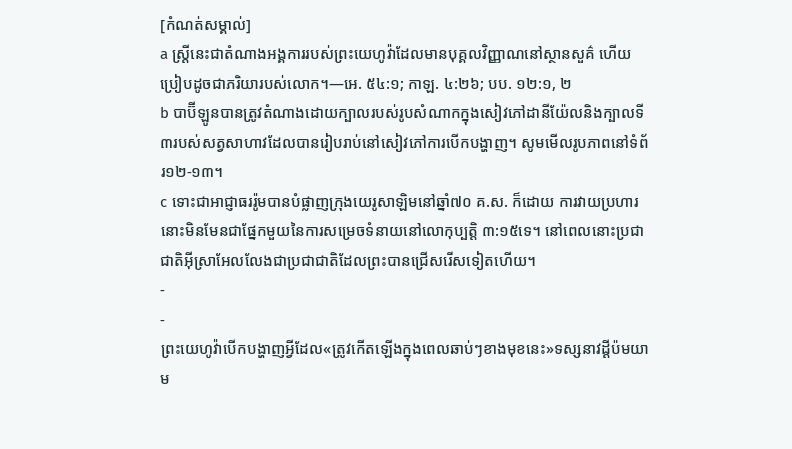[កំណត់សម្គាល់]
a ស្ត្រីនេះជាតំណាងអង្គការរបស់ព្រះយេហូវ៉ាដែលមានបុគ្គលវិញ្ញាណនៅស្ថានសួគ៌ ហើយប្រៀបដូចជាភរិយារបស់លោក។—អេ. ៥៤:១; កាឡ. ៤:២៦; បប. ១២:១, ២
b បាប៊ីឡូនបានត្រូវតំណាងដោយក្បាលរបស់រូបសំណាកក្នុងសៀវភៅដានីយ៉ែលនិងក្បាលទី៣របស់សត្វសាហាវដែលបានរៀបរាប់នៅសៀវភៅការបើកបង្ហាញ។ សូមមើលរូបភាពនៅទំព័រ១២-១៣។
c ទោះជាអាជ្ញាធររ៉ូមបានបំផ្លាញក្រុងយេរូសាឡិមនៅឆ្នាំ៧០ គ.ស. ក៏ដោយ ការវាយប្រហារនោះមិនមែនជាផ្នែកមួយនៃការសម្រេចទំនាយនៅលោកុប្បត្តិ ៣:១៥ទេ។ នៅពេលនោះប្រជាជាតិអ៊ីស្រាអែលលែងជាប្រជាជាតិដែលព្រះបានជ្រើសរើសទៀតហើយ។
-
-
ព្រះយេហូវ៉ាបើកបង្ហាញអ្វីដែល«ត្រូវកើតឡើងក្នុងពេលឆាប់ៗខាងមុខនេះ»ទស្សនាវដ្ដីប៉មយាម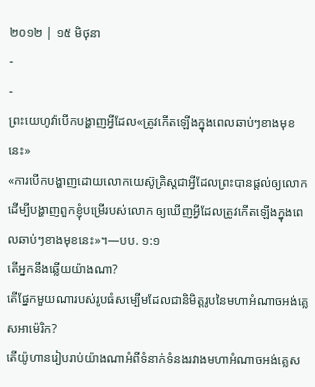២០១២ | ១៥ មិថុនា
-
-
ព្រះយេហូវ៉ាបើកបង្ហាញអ្វីដែល«ត្រូវកើតឡើងក្នុងពេលឆាប់ៗខាងមុខនេះ»
«ការបើកបង្ហាញដោយលោកយេស៊ូគ្រិស្តជាអ្វីដែលព្រះបានផ្ដល់ឲ្យលោក ដើម្បីបង្ហាញពួកខ្ញុំបម្រើរបស់លោក ឲ្យឃើញអ្វីដែលត្រូវកើតឡើងក្នុងពេលឆាប់ៗខាងមុខនេះ»។—បប. ១:១
តើអ្នកនឹងឆ្លើយយ៉ាងណា?
តើផ្នែកមួយណារបស់រូបធំសម្បើមដែលជានិមិត្តរូបនៃមហាអំណាចអង់គ្លេសអាម៉េរិក?
តើយ៉ូហានរៀបរាប់យ៉ាងណាអំពីទំនាក់ទំនងរវាងមហាអំណាចអង់គ្លេស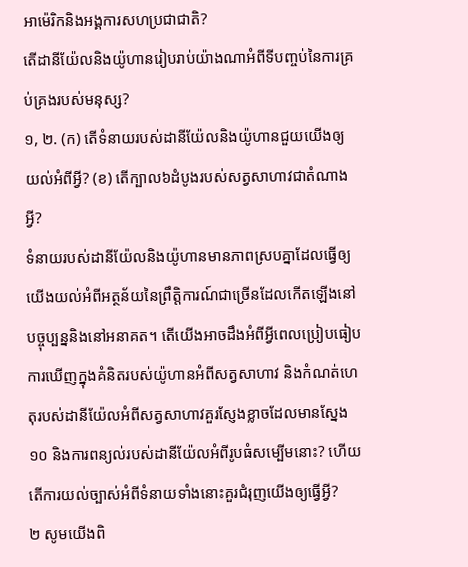អាម៉េរិកនិងអង្គការសហប្រជាជាតិ?
តើដានីយ៉ែលនិងយ៉ូហានរៀបរាប់យ៉ាងណាអំពីទីបញ្ចប់នៃការគ្រប់គ្រងរបស់មនុស្ស?
១, ២. (ក) តើទំនាយរបស់ដានីយ៉ែលនិងយ៉ូហានជួយយើងឲ្យយល់អំពីអ្វី? (ខ) តើក្បាល៦ដំបូងរបស់សត្វសាហាវជាតំណាងអ្វី?
ទំនាយរបស់ដានីយ៉ែលនិងយ៉ូហានមានភាពស្របគ្នាដែលធ្វើឲ្យយើងយល់អំពីអត្ថន័យនៃព្រឹត្ដិការណ៍ជាច្រើនដែលកើតឡើងនៅបច្ចុប្បន្ននិងនៅអនាគត។ តើយើងអាចដឹងអំពីអ្វីពេលប្រៀបធៀបការឃើញក្នុងគំនិតរបស់យ៉ូហានអំពីសត្វសាហាវ និងកំណត់ហេតុរបស់ដានីយ៉ែលអំពីសត្វសាហាវគួរស្ញែងខ្លាចដែលមានស្នែង១០ និងការពន្យល់របស់ដានីយ៉ែលអំពីរូបធំសម្បើមនោះ? ហើយតើការយល់ច្បាស់អំពីទំនាយទាំងនោះគួរជំរុញយើងឲ្យធ្វើអ្វី?
២ សូមយើងពិ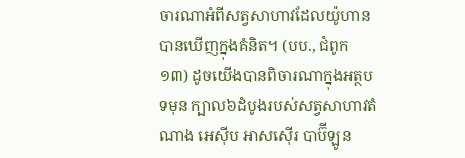ចារណាអំពីសត្វសាហាវដែលយ៉ូហានបានឃើញក្នុងគំនិត។ (បប., ជំពូក ១៣) ដូចយើងបានពិចារណាក្នុងអត្ថបទមុន ក្បាល៦ដំបូងរបស់សត្វសាហាវតំណាង អេស៊ីប អាសស៊ើរ បាប៊ីឡូន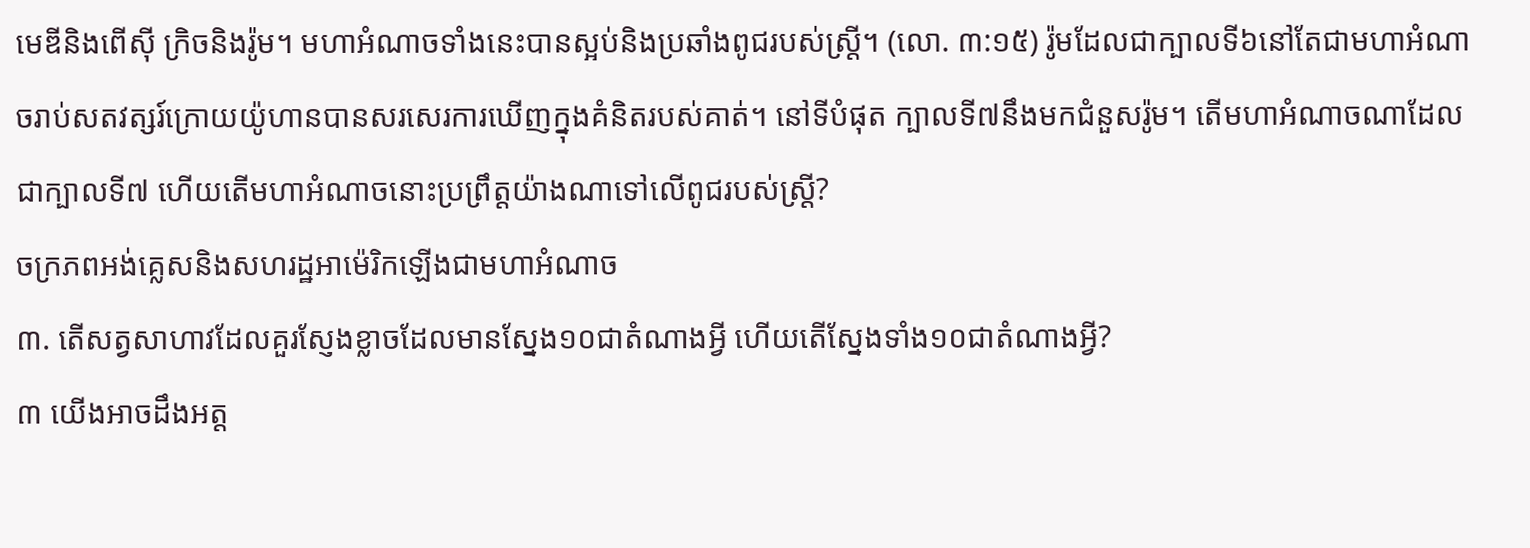មេឌីនិងពើស៊ី ក្រិចនិងរ៉ូម។ មហាអំណាចទាំងនេះបានស្អប់និងប្រឆាំងពូជរបស់ស្ត្រី។ (លោ. ៣:១៥) រ៉ូមដែលជាក្បាលទី៦នៅតែជាមហាអំណាចរាប់សតវត្សរ៍ក្រោយយ៉ូហានបានសរសេរការឃើញក្នុងគំនិតរបស់គាត់។ នៅទីបំផុត ក្បាលទី៧នឹងមកជំនួសរ៉ូម។ តើមហាអំណាចណាដែលជាក្បាលទី៧ ហើយតើមហាអំណាចនោះប្រព្រឹត្តយ៉ាងណាទៅលើពូជរបស់ស្ត្រី?
ចក្រភពអង់គ្លេសនិងសហរដ្ឋអាម៉េរិកឡើងជាមហាអំណាច
៣. តើសត្វសាហាវដែលគួរស្ញែងខ្លាចដែលមានស្នែង១០ជាតំណាងអ្វី ហើយតើស្នែងទាំង១០ជាតំណាងអ្វី?
៣ យើងអាចដឹងអត្ត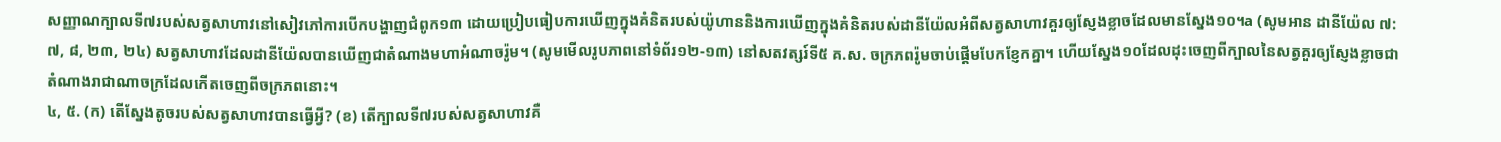សញ្ញាណក្បាលទី៧របស់សត្វសាហាវនៅសៀវភៅការបើកបង្ហាញជំពូក១៣ ដោយប្រៀបធៀបការឃើញក្នុងគំនិតរបស់យ៉ូហាននិងការឃើញក្នុងគំនិតរបស់ដានីយ៉ែលអំពីសត្វសាហាវគួរឲ្យស្ញែងខ្លាចដែលមានស្នែង១០។a (សូមអាន ដានីយ៉ែល ៧:៧, ៨, ២៣, ២៤) សត្វសាហាវដែលដានីយ៉ែលបានឃើញជាតំណាងមហាអំណាចរ៉ូម។ (សូមមើលរូបភាពនៅទំព័រ១២-១៣) នៅសតវត្សរ៍ទី៥ គ.ស. ចក្រភពរ៉ូមចាប់ផ្ដើមបែកខ្ញែកគ្នា។ ហើយស្នែង១០ដែលដុះចេញពីក្បាលនៃសត្វគួរឲ្យស្ញែងខ្លាចជាតំណាងរាជាណាចក្រដែលកើតចេញពីចក្រភពនោះ។
៤, ៥. (ក) តើស្នែងតូចរបស់សត្វសាហាវបានធ្វើអ្វី? (ខ) តើក្បាលទី៧របស់សត្វសាហាវគឺ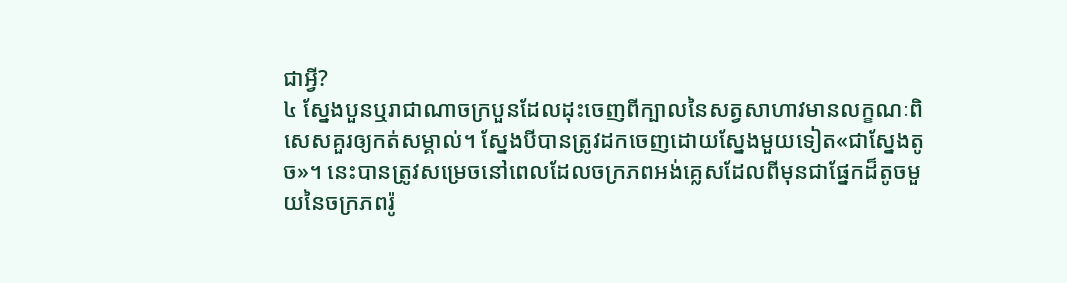ជាអ្វី?
៤ ស្នែងបួនឬរាជាណាចក្របួនដែលដុះចេញពីក្បាលនៃសត្វសាហាវមានលក្ខណៈពិសេសគួរឲ្យកត់សម្គាល់។ ស្នែងបីបានត្រូវដកចេញដោយស្នែងមួយទៀត«ជាស្នែងតូច»។ នេះបានត្រូវសម្រេចនៅពេលដែលចក្រភពអង់គ្លេសដែលពីមុនជាផ្នែកដ៏តូចមួយនៃចក្រភពរ៉ូ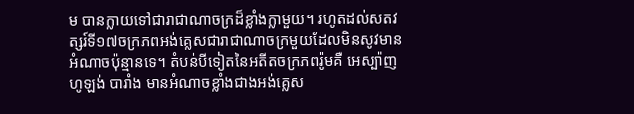ម បានក្លាយទៅជារាជាណាចក្រដ៏ខ្លាំងក្លាមួយ។ រហូតដល់សតវត្សរ៍ទី១៧ចក្រភពអង់គ្លេសជារាជាណាចក្រមួយដែលមិនសូវមានអំណាចប៉ុន្មានទេ។ តំបន់បីទៀតនៃអតីតចក្រភពរ៉ូមគឺ អេស្ប៉ាញ ហូឡង់ បារាំង មានអំណាចខ្លាំងជាងអង់គ្លេស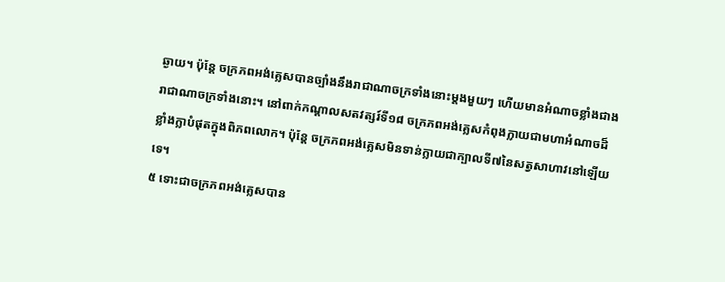ឆ្ងាយ។ ប៉ុន្តែ ចក្រភពអង់គ្លេសបានច្បាំងនឹងរាជាណាចក្រទាំងនោះម្ដងមួយៗ ហើយមានអំណាចខ្លាំងជាងរាជាណាចក្រទាំងនោះ។ នៅពាក់កណ្ដាលសតវត្សរ៍ទី១៨ ចក្រភពអង់គ្លេសកំពុងក្លាយជាមហាអំណាចដ៏ខ្លាំងក្លាបំផុតក្នុងពិភពលោក។ ប៉ុន្តែ ចក្រភពអង់គ្លេសមិនទាន់ក្លាយជាក្បាលទី៧នៃសត្វសាហាវនៅឡើយទេ។
៥ ទោះជាចក្រភពអង់គ្លេសបាន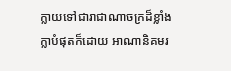ក្លាយទៅជារាជាណាចក្រដ៏ខ្លាំងក្លាបំផុតក៏ដោយ អាណានិគមរ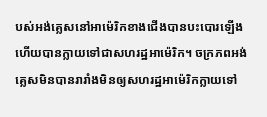បស់អង់គ្លេសនៅអាម៉េរិកខាងជើងបានបះបោរឡើង ហើយបានក្លាយទៅជាសហរដ្ឋអាម៉េរិក។ ចក្រភពអង់គ្លេសមិនបានរារាំងមិនឲ្យសហរដ្ឋអាម៉េរិកក្លាយទៅ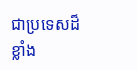ជាប្រទេសដ៏ខ្លាំង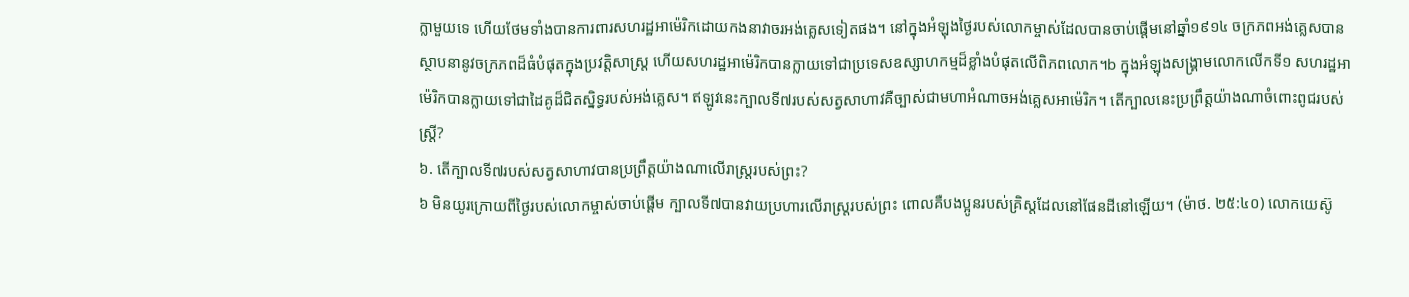ក្លាមួយទេ ហើយថែមទាំងបានការពារសហរដ្ឋអាម៉េរិកដោយកងនាវាចរអង់គ្លេសទៀតផង។ នៅក្នុងអំឡុងថ្ងៃរបស់លោកម្ចាស់ដែលបានចាប់ផ្ដើមនៅឆ្នាំ១៩១៤ ចក្រភពអង់គ្លេសបានស្ថាបនានូវចក្រភពដ៏ធំបំផុតក្នុងប្រវត្ដិសាស្ត្រ ហើយសហរដ្ឋអាម៉េរិកបានក្លាយទៅជាប្រទេសឧស្សាហកម្មដ៏ខ្លាំងបំផុតលើពិភពលោក។b ក្នុងអំឡុងសង្គ្រាមលោកលើកទី១ សហរដ្ឋអាម៉េរិកបានក្លាយទៅជាដៃគូដ៏ជិតស្និទ្ធរបស់អង់គ្លេស។ ឥឡូវនេះក្បាលទី៧របស់សត្វសាហាវគឺច្បាស់ជាមហាអំណាចអង់គ្លេសអាម៉េរិក។ តើក្បាលនេះប្រព្រឹត្តយ៉ាងណាចំពោះពូជរបស់ស្ត្រី?
៦. តើក្បាលទី៧របស់សត្វសាហាវបានប្រព្រឹត្តយ៉ាងណាលើរាស្ត្ររបស់ព្រះ?
៦ មិនយូរក្រោយពីថ្ងៃរបស់លោកម្ចាស់ចាប់ផ្ដើម ក្បាលទី៧បានវាយប្រហារលើរាស្ត្ររបស់ព្រះ ពោលគឺបងប្អូនរបស់គ្រិស្តដែលនៅផែនដីនៅឡើយ។ (ម៉ាថ. ២៥:៤០) លោកយេស៊ូ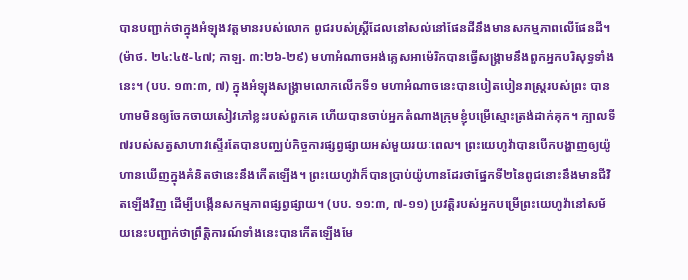បានបញ្ជាក់ថាក្នុងអំឡុងវត្តមានរបស់លោក ពូជរបស់ស្ត្រីដែលនៅសល់នៅផែនដីនឹងមានសកម្មភាពលើផែនដី។ (ម៉ាថ. ២៤:៤៥-៤៧; កាឡ. ៣:២៦-២៩) មហាអំណាចអង់គ្លេសអាម៉េរិកបានធ្វើសង្គ្រាមនឹងពួកអ្នកបរិសុទ្ធទាំងនេះ។ (បប. ១៣:៣, ៧) ក្នុងអំឡុងសង្គ្រាមលោកលើកទី១ មហាអំណាចនេះបានបៀតបៀនរាស្ត្ររបស់ព្រះ បានហាមមិនឲ្យចែកចាយសៀវភៅខ្លះរបស់ពួកគេ ហើយបានចាប់អ្នកតំណាងក្រុមខ្ញុំបម្រើស្មោះត្រង់ដាក់គុក។ ក្បាលទី៧របស់សត្វសាហាវស្ទើរតែបានបញ្ឈប់កិច្ចការផ្សព្វផ្សាយអស់មួយរយៈពេល។ ព្រះយេហូវ៉ាបានបើកបង្ហាញឲ្យយ៉ូហានឃើញក្នុងគំនិតថានេះនឹងកើតឡើង។ ព្រះយេហូវ៉ាក៏បានប្រាប់យ៉ូហានដែរថាផ្នែកទី២នៃពូជនោះនឹងមានជីវិតឡើងវិញ ដើម្បីបង្កើនសកម្មភាពផ្សព្វផ្សាយ។ (បប. ១១:៣, ៧-១១) ប្រវត្ដិរបស់អ្នកបម្រើព្រះយេហូវ៉ានៅសម័យនេះបញ្ជាក់ថាព្រឹត្ដិការណ៍ទាំងនេះបានកើតឡើងមែ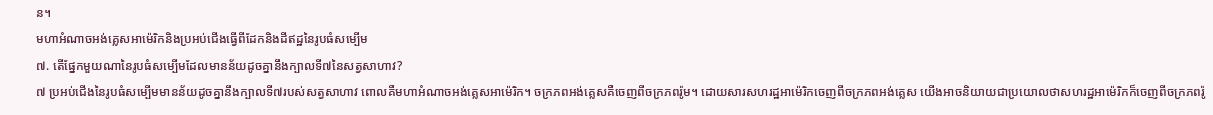ន។
មហាអំណាចអង់គ្លេសអាម៉េរិកនិងប្រអប់ជើងធ្វើពីដែកនិងដីឥដ្ឋនៃរូបធំសម្បើម
៧. តើផ្នែកមួយណានៃរូបធំសម្បើមដែលមានន័យដូចគ្នានឹងក្បាលទី៧នៃសត្វសាហាវ?
៧ ប្រអប់ជើងនៃរូបធំសម្បើមមានន័យដូចគ្នានឹងក្បាលទី៧របស់សត្វសាហាវ ពោលគឺមហាអំណាចអង់គ្លេសអាម៉េរិក។ ចក្រភពអង់គ្លេសគឺចេញពីចក្រភពរ៉ូម។ ដោយសារសហរដ្ឋអាម៉េរិកចេញពីចក្រភពអង់គ្លេស យើងអាចនិយាយជាប្រយោលថាសហរដ្ឋអាម៉េរិកក៏ចេញពីចក្រភពរ៉ូ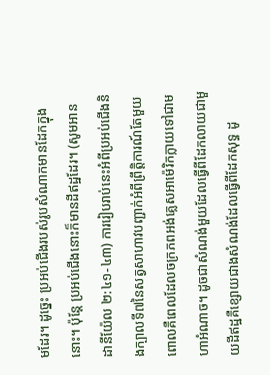មដែរ។ ដូច្នេះ ប្រអប់ជើងរបស់រូបសំណាកមានដែកក្នុងនោះ។ ប៉ុន្តែ ប្រអប់ជើងនោះក៏មានដីឥដ្ឋដែរ។ (សូមអាន ដានីយ៉ែល ២:៤១-៤៣) ការរៀបរាប់នេះអំពីប្រអប់ជើងនិងក្បាលទី៧នៃសត្វសាហាវបញ្ជាក់អំពីព្រឹត្ដិការណ៍តែមួយ ពោលគឺពេលដែលចក្រភពអង់គ្លេសអាម៉េរិកក្លាយទៅជាមហាអំណាច។ ដូចជាសំណង់មួយដែលធ្វើពីដែកលាយជាមួយដីឥដ្ឋគឺខ្សោយជាងសំណង់ដែលធ្វើពីដែកសុទ្ធ ដូ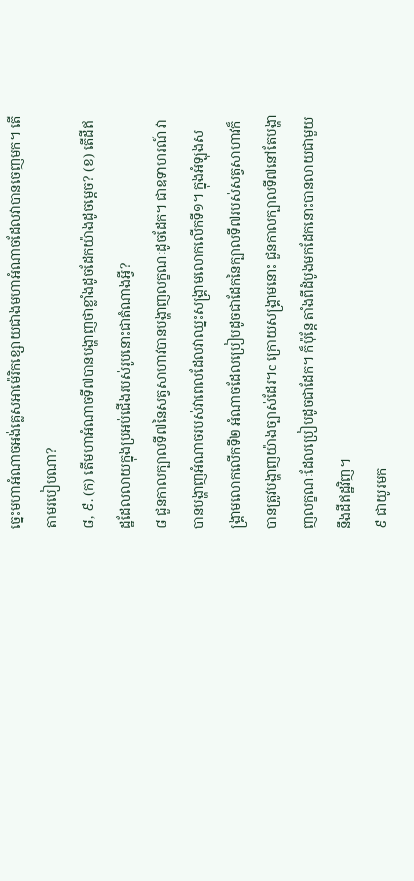ច្នេះមហាអំណាចអង់គ្លេសអាម៉េរិកខ្សោយជាងមហាអំណាចដែលវាបានចេញមក។ តើតាមរបៀបណា?
៨, ៩. (ក) តើមហាអំណាចទី៧បានបង្ហាញថាខ្លាំងដូចដែកយ៉ាងដូចម្ដេច? (ខ) តើដីឥដ្ឋដែលលាយក្នុងប្រអប់ជើងរបស់រូបនោះជាតំណាងអ្វី?
៨ ជួនកាលក្បាលទី៧នៃសត្វសាហាវបានបង្ហាញលក្ខណៈដូចដែក។ ជាឧទាហរណ៍ វាបានបង្ហាញអំណាចរបស់វាពេលដែលវាឈ្នះសង្គ្រាមលោកលើកទី១។ ក្នុងអំឡុងសង្គ្រាមលោកលើកទី២ អំណាចដែលប្រៀបដូចជាដែកនៃក្បាលទី៧របស់សត្វសាហាវក៏បានត្រូវបង្ហាញយ៉ាងច្បាស់ដែរ។c ក្រោយសង្គ្រាមនោះ ជួនកាលក្បាលទី៧នៅតែបង្ហាញលក្ខណៈដែលប្រៀបដូចជាដែក។ ក៏ប៉ុន្តែ តាំងពីដំបូងមកដែកនោះបានលាយជាមួយនឹងដីឥដ្ឋវិញ។
៩ ជាយូរមក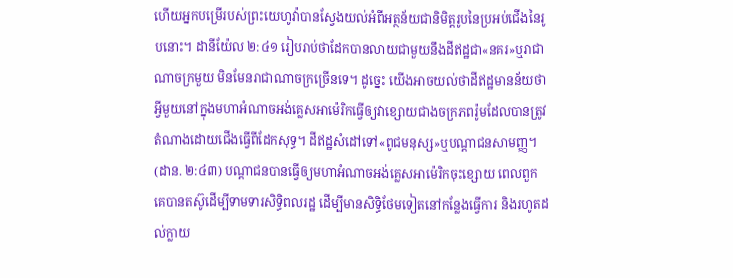ហើយអ្នកបម្រើរបស់ព្រះយេហូវ៉ាបានស្វែងយល់អំពីអត្ថន័យជានិមិត្តរូបនៃប្រអប់ជើងនៃរូបនោះ។ ដានីយ៉ែល ២:៤១ រៀបរាប់ថាដែកបានលាយជាមួយនឹងដីឥដ្ឋជា«នគរ»ឬរាជាណាចក្រមួយ មិនមែនរាជាណាចក្រច្រើនទេ។ ដូច្នេះ យើងអាចយល់ថាដីឥដ្ឋមានន័យថាអ្វីមួយនៅក្នុងមហាអំណាចអង់គ្លេសអាម៉េរិកធ្វើឲ្យវាខ្សោយជាងចក្រភពរ៉ូមដែលបានត្រូវតំណាងដោយជើងធ្វើពីដែកសុទ្ធ។ ដីឥដ្ឋសំដៅទៅ«ពូជមនុស្ស»ឬបណ្ដាជនសាមញ្ញ។ (ដាន. ២:៤៣) បណ្ដាជនបានធ្វើឲ្យមហាអំណាចអង់គ្លេសអាម៉េរិកចុះខ្សោយ ពេលពួកគេបានតស៊ូដើម្បីទាមទារសិទ្ធិពលរដ្ឋ ដើម្បីមានសិទ្ធិថែមទៀតនៅកន្លែងធ្វើការ និងរហូតដល់ក្លាយ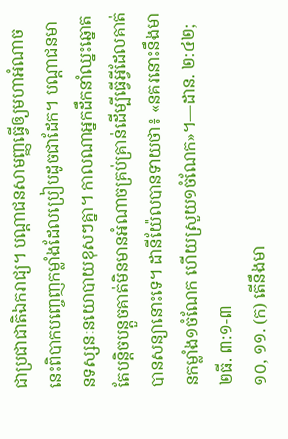ជាប្រជាជាតិឯករាជ្យ។ បណ្ដាជនសាមញ្ញធ្វើឲ្យមហាអំណាចនេះពិបាកបញ្ចេញកម្លាំងដែលប្រៀបដូចជាដែក។ បណ្ដាជនមានទស្សនៈនយោបាយខុសៗគ្នា។ កាលណាអ្នកដឹកនាំឈ្នះឆ្នោតតែបន្ដិចបន្តួចគាត់មិនមានអំណាចគ្រប់គ្រាន់ដើម្បីធ្វើអ្វីដែលគាត់បានសន្យានោះទេ។ ដានីយ៉ែលបានទាយថា៖ «នគរនោះនឹងមានកម្លាំង១ចំណែក ហើយស្រួយ១ចំណែក»។—ដាន. ២:៤២; ២ធី. ៣:១-៣
១០, ១១. (ក) តើនឹងមា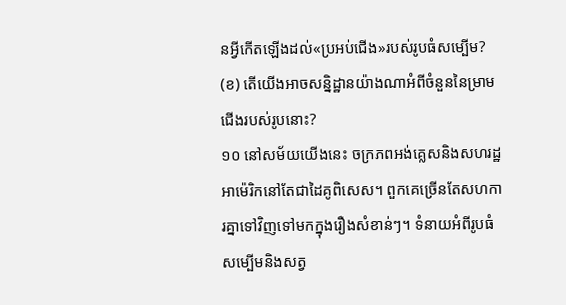នអ្វីកើតឡើងដល់«ប្រអប់ជើង»របស់រូបធំសម្បើម? (ខ) តើយើងអាចសន្និដ្ឋានយ៉ាងណាអំពីចំនួននៃម្រាមជើងរបស់រូបនោះ?
១០ នៅសម័យយើងនេះ ចក្រភពអង់គ្លេសនិងសហរដ្ឋអាម៉េរិកនៅតែជាដៃគូពិសេស។ ពួកគេច្រើនតែសហការគ្នាទៅវិញទៅមកក្នុងរឿងសំខាន់ៗ។ ទំនាយអំពីរូបធំសម្បើមនិងសត្វ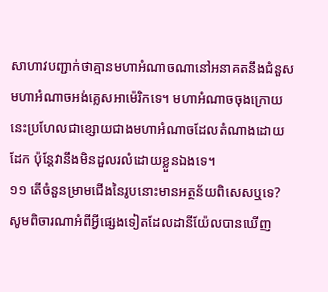សាហាវបញ្ជាក់ថាគ្មានមហាអំណាចណានៅអនាគតនឹងជំនួសមហាអំណាចអង់គ្លេសអាម៉េរិកទេ។ មហាអំណាចចុងក្រោយនេះប្រហែលជាខ្សោយជាងមហាអំណាចដែលតំណាងដោយដែក ប៉ុន្តែវានឹងមិនដួលរលំដោយខ្លួនឯងទេ។
១១ តើចំនួនម្រាមជើងនៃរូបនោះមានអត្ថន័យពិសេសឬទេ? សូមពិចារណាអំពីអ្វីផ្សេងទៀតដែលដានីយ៉ែលបានឃើញ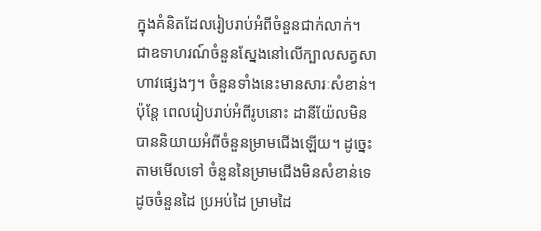ក្នុងគំនិតដែលរៀបរាប់អំពីចំនួនជាក់លាក់។ ជាឧទាហរណ៍ចំនួនស្នែងនៅលើក្បាលសត្វសាហាវផ្សេងៗ។ ចំនួនទាំងនេះមានសារៈសំខាន់។ ប៉ុន្តែ ពេលរៀបរាប់អំពីរូបនោះ ដានីយ៉ែលមិនបាននិយាយអំពីចំនួនម្រាមជើងឡើយ។ ដូច្នេះ តាមមើលទៅ ចំនួននៃម្រាមជើងមិនសំខាន់ទេ ដូចចំនួនដៃ ប្រអប់ដៃ ម្រាមដៃ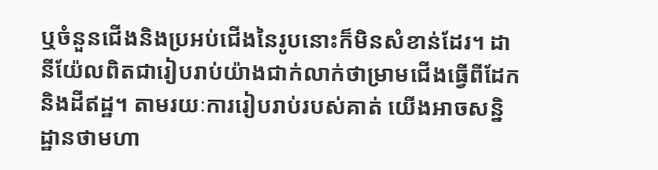ឬចំនួនជើងនិងប្រអប់ជើងនៃរូបនោះក៏មិនសំខាន់ដែរ។ ដានីយ៉ែលពិតជារៀបរាប់យ៉ាងជាក់លាក់ថាម្រាមជើងធ្វើពីដែកនិងដីឥដ្ឋ។ តាមរយៈការរៀបរាប់របស់គាត់ យើងអាចសន្និដ្ឋានថាមហា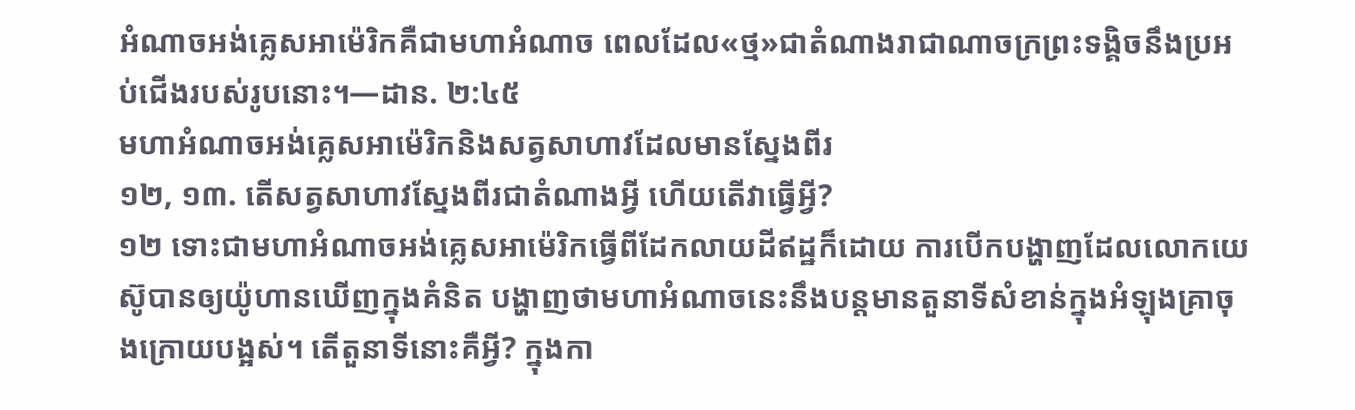អំណាចអង់គ្លេសអាម៉េរិកគឺជាមហាអំណាច ពេលដែល«ថ្ម»ជាតំណាងរាជាណាចក្រព្រះទង្គិចនឹងប្រអប់ជើងរបស់រូបនោះ។—ដាន. ២:៤៥
មហាអំណាចអង់គ្លេសអាម៉េរិកនិងសត្វសាហាវដែលមានស្នែងពីរ
១២, ១៣. តើសត្វសាហាវស្នែងពីរជាតំណាងអ្វី ហើយតើវាធ្វើអ្វី?
១២ ទោះជាមហាអំណាចអង់គ្លេសអាម៉េរិកធ្វើពីដែកលាយដីឥដ្ឋក៏ដោយ ការបើកបង្ហាញដែលលោកយេស៊ូបានឲ្យយ៉ូហានឃើញក្នុងគំនិត បង្ហាញថាមហាអំណាចនេះនឹងបន្តមានតួនាទីសំខាន់ក្នុងអំឡុងគ្រាចុងក្រោយបង្អស់។ តើតួនាទីនោះគឺអ្វី? ក្នុងកា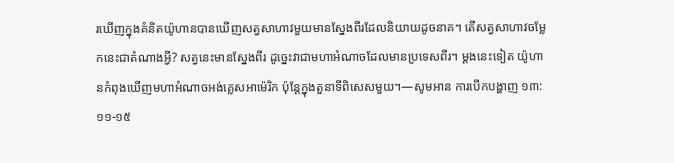រឃើញក្នុងគំនិតយ៉ូហានបានឃើញសត្វសាហាវមួយមានស្នែងពីរដែលនិយាយដូចនាគ។ តើសត្វសាហាវចម្លែកនេះជាតំណាងអ្វី? សត្វនេះមានស្នែងពីរ ដូច្នេះវាជាមហាអំណាចដែលមានប្រទេសពីរ។ ម្ដងនេះទៀត យ៉ូហានកំពុងឃើញមហាអំណាចអង់គ្លេសអាម៉េរិក ប៉ុន្តែក្នុងតួនាទីពិសេសមួយ។—សូមអាន ការបើកបង្ហាញ ១៣:១១-១៥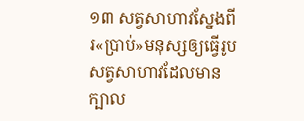១៣ សត្វសាហាវស្នែងពីរ«ប្រាប់»មនុស្សឲ្យធ្វើរូបសត្វសាហាវដែលមានក្បាល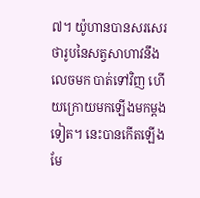៧។ យ៉ូហានបានសរសេរថារូបនៃសត្វសាហាវនឹងលេចមក បាត់ទៅវិញ ហើយក្រោយមកឡើងមកម្ដងទៀត។ នេះបានកើតឡើងមែ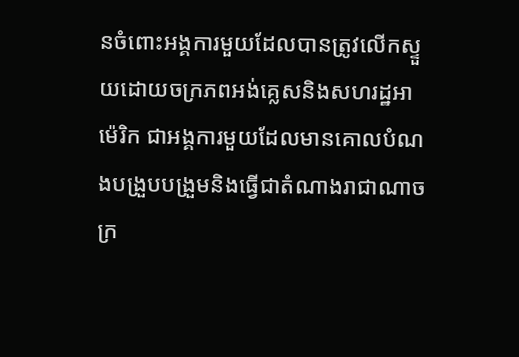នចំពោះអង្គការមួយដែលបានត្រូវលើកស្ទួយដោយចក្រភពអង់គ្លេសនិងសហរដ្ឋអាម៉េរិក ជាអង្គការមួយដែលមានគោលបំណងបង្រួបបង្រួមនិងធ្វើជាតំណាងរាជាណាចក្រ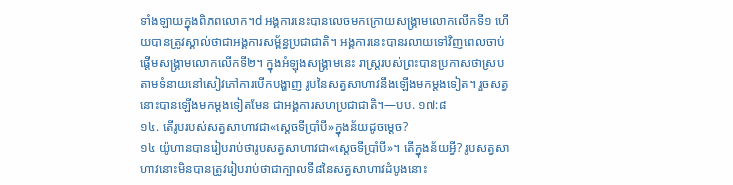ទាំងឡាយក្នុងពិភពលោក។d អង្គការនេះបានលេចមកក្រោយសង្គ្រាមលោកលើកទី១ ហើយបានត្រូវស្គាល់ថាជាអង្គការសម្ព័ន្ធប្រជាជាតិ។ អង្គការនេះបានរលាយទៅវិញពេលចាប់ផ្ដើមសង្គ្រាមលោកលើកទី២។ ក្នុងអំឡុងសង្គ្រាមនេះ រាស្ត្ររបស់ព្រះបានប្រកាសថាស្របតាមទំនាយនៅសៀវភៅការបើកបង្ហាញ រូបនៃសត្វសាហាវនឹងឡើងមកម្ដងទៀត។ រួចសត្វនោះបានឡើងមកម្ដងទៀតមែន ជាអង្គការសហប្រជាជាតិ។—បប. ១៧:៨
១៤. តើរូបរបស់សត្វសាហាវជា«ស្តេចទីប្រាំបី»ក្នុងន័យដូចម្ដេច?
១៤ យ៉ូហានបានរៀបរាប់ថារូបសត្វសាហាវជា«ស្តេចទីប្រាំបី»។ តើក្នុងន័យអ្វី? រូបសត្វសាហាវនោះមិនបានត្រូវរៀបរាប់ថាជាក្បាលទី៨នៃសត្វសាហាវដំបូងនោះ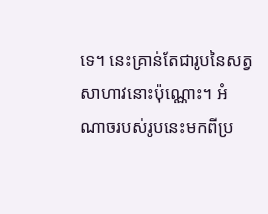ទេ។ នេះគ្រាន់តែជារូបនៃសត្វសាហាវនោះប៉ុណ្ណោះ។ អំណាចរបស់រូបនេះមកពីប្រ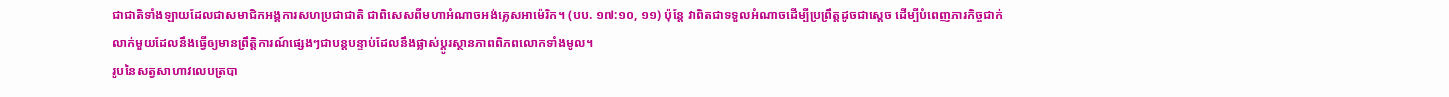ជាជាតិទាំងឡាយដែលជាសមាជិកអង្គការសហប្រជាជាតិ ជាពិសេសពីមហាអំណាចអង់គ្លេសអាម៉េរិក។ (បប. ១៧:១០, ១១) ប៉ុន្តែ វាពិតជាទទួលអំណាចដើម្បីប្រព្រឹត្តដូចជាស្តេច ដើម្បីបំពេញភារកិច្ចជាក់លាក់មួយដែលនឹងធ្វើឲ្យមានព្រឹត្ដិការណ៍ផ្សេងៗជាបន្តបន្ទាប់ដែលនឹងផ្លាស់ប្ដូរស្ថានភាពពិភពលោកទាំងមូល។
រូបនៃសត្វសាហាវលេបត្របា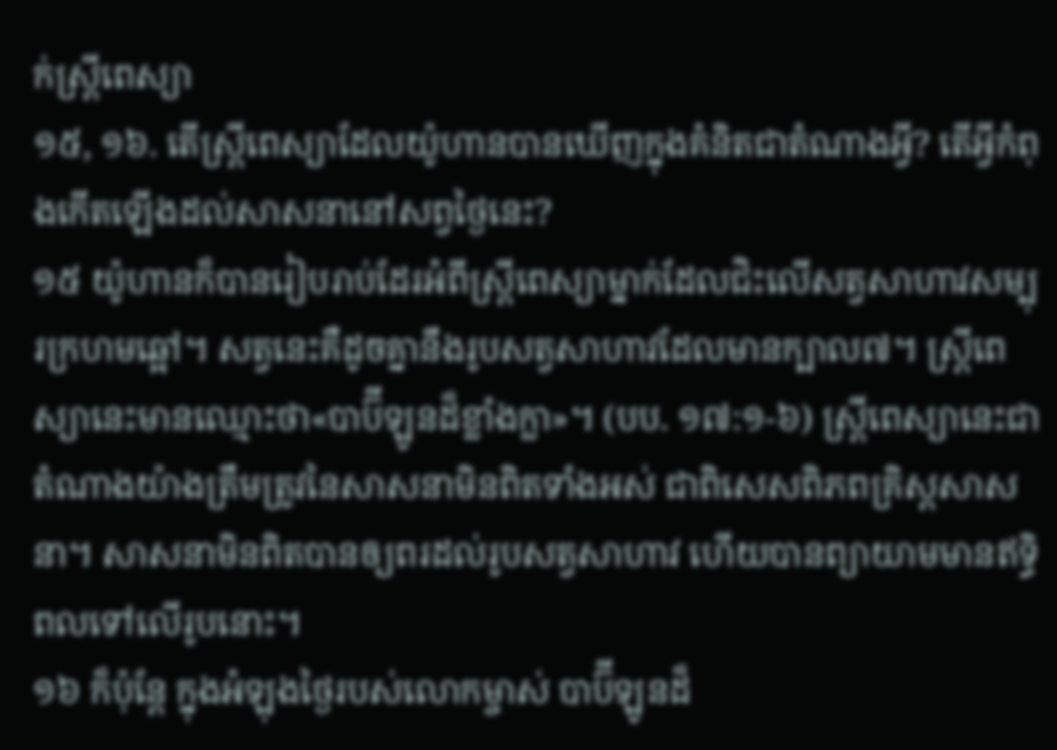ក់ស្ត្រីពេស្យា
១៥, ១៦. តើស្ត្រីពេស្យាដែលយ៉ូហានបានឃើញក្នុងគំនិតជាតំណាងអ្វី? តើអ្វីកំពុងកើតឡើងដល់សាសនានៅសព្វថ្ងៃនេះ?
១៥ យ៉ូហានក៏បានរៀបរាប់ដែរអំពីស្ត្រីពេស្យាម្នាក់ដែលជិះលើសត្វសាហាវសម្បុរក្រហមឆ្អៅ។ សត្វនេះគឺដូចគ្នានឹងរូបសត្វសាហាវដែលមានក្បាល៧។ ស្ត្រីពេស្យានេះមានឈ្មោះថា«បាប៊ីឡូនដ៏ខ្លាំងក្លា»។ (បប. ១៧:១-៦) ស្ត្រីពេស្យានេះជាតំណាងយ៉ាងត្រឹមត្រូវនៃសាសនាមិនពិតទាំងអស់ ជាពិសេសពិភពគ្រិស្តសាសនា។ សាសនាមិនពិតបានឲ្យពរដល់រូបសត្វសាហាវ ហើយបានព្យាយាមមានឥទ្ធិពលទៅលើរូបនោះ។
១៦ ក៏ប៉ុន្តែ ក្នុងអំឡុងថ្ងៃរបស់លោកម្ចាស់ បាប៊ីឡូនដ៏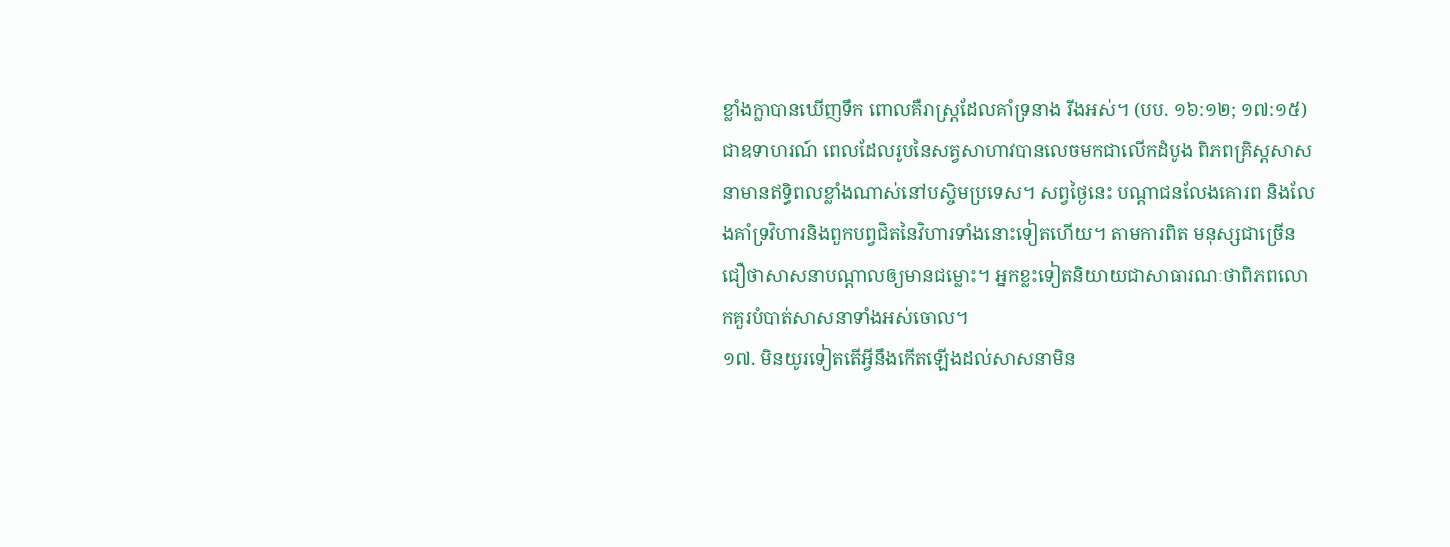ខ្លាំងក្លាបានឃើញទឹក ពោលគឺរាស្ត្រដែលគាំទ្រនាង រីងអស់។ (បប. ១៦:១២; ១៧:១៥) ជាឧទាហរណ៍ ពេលដែលរូបនៃសត្វសាហាវបានលេចមកជាលើកដំបូង ពិភពគ្រិស្តសាសនាមានឥទ្ធិពលខ្លាំងណាស់នៅបស្ចិមប្រទេស។ សព្វថ្ងៃនេះ បណ្ដាជនលែងគោរព និងលែងគាំទ្រវិហារនិងពួកបព្វជិតនៃវិហារទាំងនោះទៀតហើយ។ តាមការពិត មនុស្សជាច្រើនជឿថាសាសនាបណ្ដាលឲ្យមានជម្លោះ។ អ្នកខ្លះទៀតនិយាយជាសាធារណៈថាពិភពលោកគួរបំបាត់សាសនាទាំងអស់ចោល។
១៧. មិនយូរទៀតតើអ្វីនឹងកើតឡើងដល់សាសនាមិន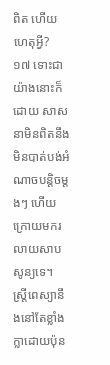ពិត ហើយហេតុអ្វី?
១៧ ទោះជាយ៉ាងនោះក៏ដោយ សាសនាមិនពិតនឹងមិនបាត់បង់អំណាចបន្ដិចម្ដងៗ ហើយក្រោយមករលាយសាបសូន្យទេ។ ស្ត្រីពេស្យានឹងនៅតែខ្លាំងក្លាដោយប៉ុន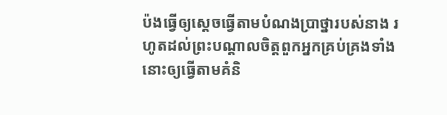ប៉ងធ្វើឲ្យស្តេចធ្វើតាមបំណងប្រាថ្នារបស់នាង រហូតដល់ព្រះបណ្ដាលចិត្តពួកអ្នកគ្រប់គ្រងទាំងនោះឲ្យធ្វើតាមគំនិ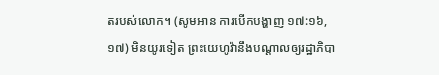តរបស់លោក។ (សូមអាន ការបើកបង្ហាញ ១៧:១៦, ១៧) មិនយូរទៀត ព្រះយេហូវ៉ានឹងបណ្ដាលឲ្យរដ្ឋាភិបា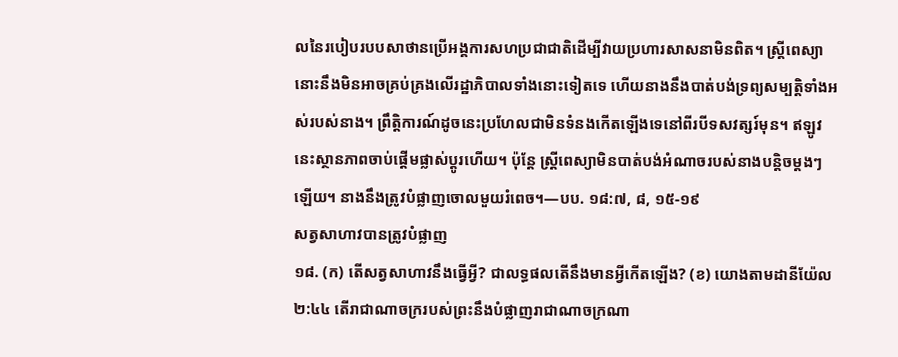លនៃរបៀបរបបសាថានប្រើអង្គការសហប្រជាជាតិដើម្បីវាយប្រហារសាសនាមិនពិត។ ស្ត្រីពេស្យានោះនឹងមិនអាចគ្រប់គ្រងលើរដ្ឋាភិបាលទាំងនោះទៀតទេ ហើយនាងនឹងបាត់បង់ទ្រព្យសម្បត្ដិទាំងអស់របស់នាង។ ព្រឹត្ដិការណ៍ដូចនេះប្រហែលជាមិនទំនងកើតឡើងទេនៅពីរបីទសវត្សរ៍មុន។ ឥឡូវនេះស្ថានភាពចាប់ផ្ដើមផ្លាស់ប្ដូរហើយ។ ប៉ុន្តែ ស្ត្រីពេស្យាមិនបាត់បង់អំណាចរបស់នាងបន្ដិចម្ដងៗឡើយ។ នាងនឹងត្រូវបំផ្លាញចោលមួយរំពេច។—បប. ១៨:៧, ៨, ១៥-១៩
សត្វសាហាវបានត្រូវបំផ្លាញ
១៨. (ក) តើសត្វសាហាវនឹងធ្វើអ្វី? ជាលទ្ធផលតើនឹងមានអ្វីកើតឡើង? (ខ) យោងតាមដានីយ៉ែល ២:៤៤ តើរាជាណាចក្ររបស់ព្រះនឹងបំផ្លាញរាជាណាចក្រណា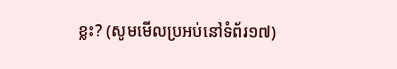ខ្លះ? (សូមមើលប្រអប់នៅទំព័រ១៧)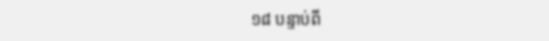១៨ បន្ទាប់ពី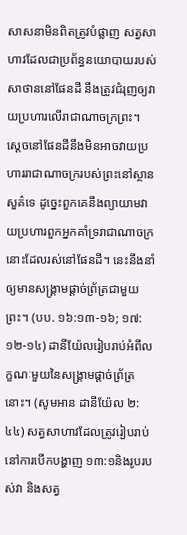សាសនាមិនពិតត្រូវបំផ្លាញ សត្វសាហាវដែលជាប្រព័ន្ធនយោបាយរបស់សាថាននៅផែនដី នឹងត្រូវជំរុញឲ្យវាយប្រហារលើរាជាណាចក្រព្រះ។ ស្តេចនៅផែនដីនឹងមិនអាចវាយប្រហាររាជាណាចក្ររបស់ព្រះនៅស្ថានសួគ៌ទេ ដូច្នេះពួកគេនឹងព្យាយាមវាយប្រហារពួកអ្នកគាំទ្ររាជាណាចក្រនោះដែលរស់នៅផែនដី។ នេះនឹងនាំឲ្យមានសង្គ្រាមផ្ដាច់ព្រ័ត្រជាមួយព្រះ។ (បប. ១៦:១៣-១៦; ១៧:១២-១៤) ដានីយ៉ែលរៀបរាប់អំពីលក្ខណៈមួយនៃសង្គ្រាមផ្ដាច់ព្រ័ត្រនោះ។ (សូមអាន ដានីយ៉ែល ២:៤៤) សត្វសាហាវដែលត្រូវរៀបរាប់នៅការបើកបង្ហាញ ១៣:១និងរូបរបស់វា និងសត្វ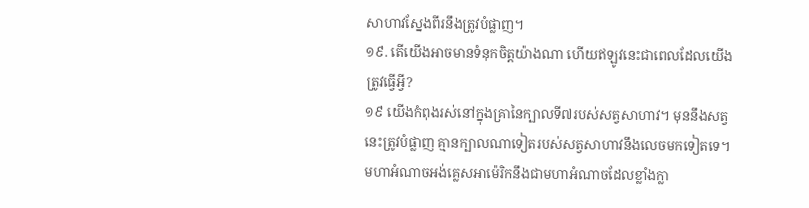សាហាវស្នែងពីរនឹងត្រូវបំផ្លាញ។
១៩. តើយើងអាចមានទំនុកចិត្តយ៉ាងណា ហើយឥឡូវនេះជាពេលដែលយើងត្រូវធ្វើអ្វី?
១៩ យើងកំពុងរស់នៅក្នុងគ្រានៃក្បាលទី៧របស់សត្វសាហាវ។ មុននឹងសត្វនេះត្រូវបំផ្លាញ គ្មានក្បាលណាទៀតរបស់សត្វសាហាវនឹងលេចមកទៀតទេ។ មហាអំណាចអង់គ្លេសអាម៉េរិកនឹងជាមហាអំណាចដែលខ្លាំងក្លា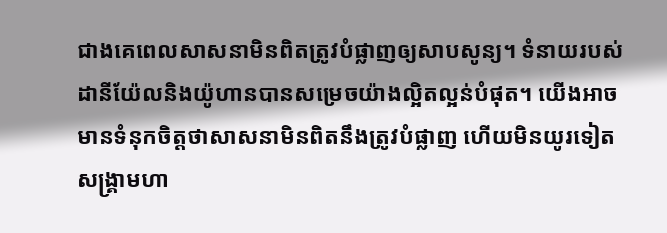ជាងគេពេលសាសនាមិនពិតត្រូវបំផ្លាញឲ្យសាបសូន្យ។ ទំនាយរបស់ដានីយ៉ែលនិងយ៉ូហានបានសម្រេចយ៉ាងល្អិតល្អន់បំផុត។ យើងអាចមានទំនុកចិត្តថាសាសនាមិនពិតនឹងត្រូវបំផ្លាញ ហើយមិនយូរទៀតសង្គ្រាមហា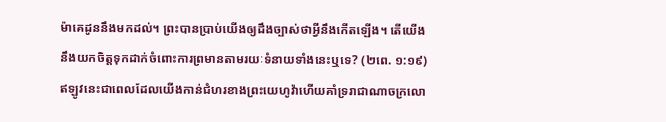ម៉ាគេដូននឹងមកដល់។ ព្រះបានប្រាប់យើងឲ្យដឹងច្បាស់ថាអ្វីនឹងកើតឡើង។ តើយើងនឹងយកចិត្តទុកដាក់ចំពោះការព្រមានតាមរយៈទំនាយទាំងនេះឬទេ? (២ពេ. ១:១៩) ឥឡូវនេះជាពេលដែលយើងកាន់ជំហរខាងព្រះយេហូវ៉ាហើយគាំទ្ររាជាណាចក្រលោ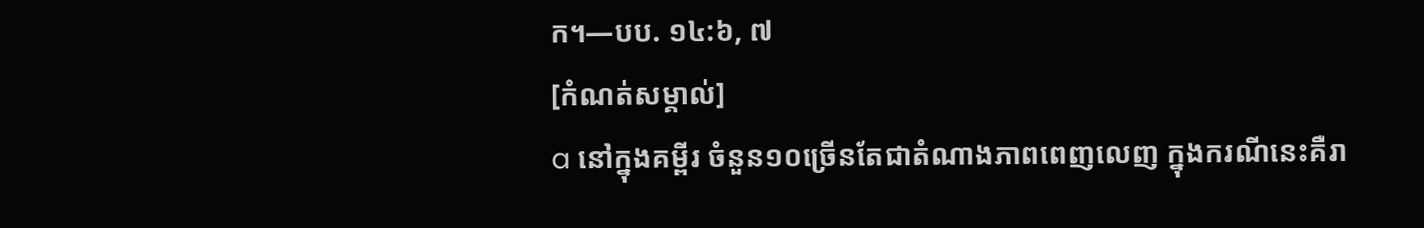ក។—បប. ១៤:៦, ៧
[កំណត់សម្គាល់]
a នៅក្នុងគម្ពីរ ចំនួន១០ច្រើនតែជាតំណាងភាពពេញលេញ ក្នុងករណីនេះគឺរា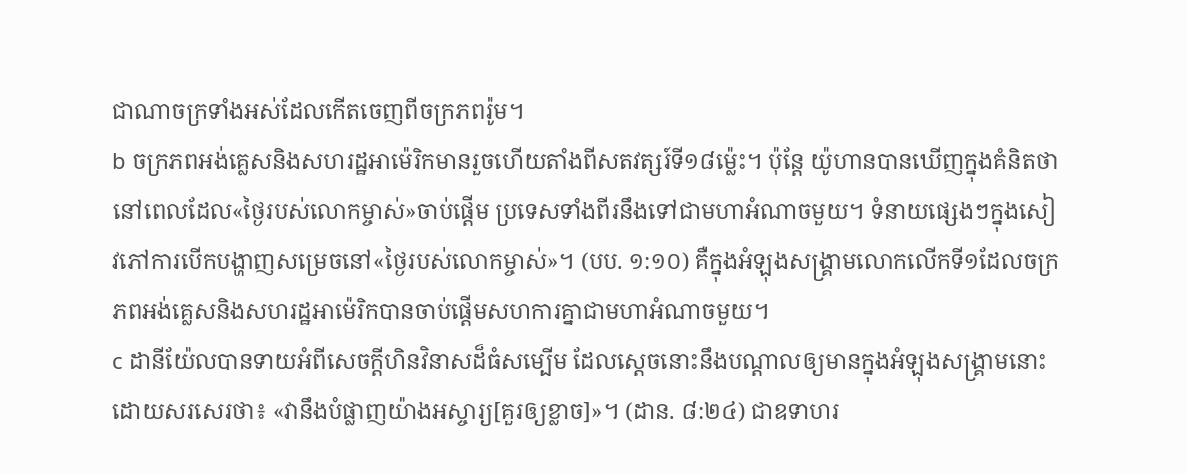ជាណាចក្រទាំងអស់ដែលកើតចេញពីចក្រភពរ៉ូម។
b ចក្រភពអង់គ្លេសនិងសហរដ្ឋអាម៉េរិកមានរួចហើយតាំងពីសតវត្សរ៍ទី១៨ម្ល៉េះ។ ប៉ុន្តែ យ៉ូហានបានឃើញក្នុងគំនិតថានៅពេលដែល«ថ្ងៃរបស់លោកម្ចាស់»ចាប់ផ្ដើម ប្រទេសទាំងពីរនឹងទៅជាមហាអំណាចមួយ។ ទំនាយផ្សេងៗក្នុងសៀវភៅការបើកបង្ហាញសម្រេចនៅ«ថ្ងៃរបស់លោកម្ចាស់»។ (បប. ១:១០) គឺក្នុងអំឡុងសង្គ្រាមលោកលើកទី១ដែលចក្រភពអង់គ្លេសនិងសហរដ្ឋអាម៉េរិកបានចាប់ផ្ដើមសហការគ្នាជាមហាអំណាចមួយ។
c ដានីយ៉ែលបានទាយអំពីសេចក្ដីហិនវិនាសដ៏ធំសម្បើម ដែលស្តេចនោះនឹងបណ្ដាលឲ្យមានក្នុងអំឡុងសង្គ្រាមនោះដោយសរសេរថា៖ «វានឹងបំផ្លាញយ៉ាងអស្ចារ្យ[គួរឲ្យខ្លាច]»។ (ដាន. ៨:២៤) ជាឧទាហរ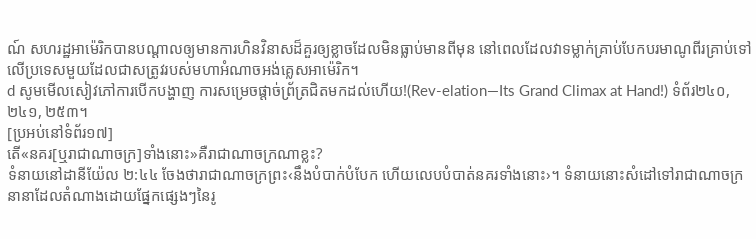ណ៍ សហរដ្ឋអាម៉េរិកបានបណ្ដាលឲ្យមានការហិនវិនាសដ៏គួរឲ្យខ្លាចដែលមិនធ្លាប់មានពីមុន នៅពេលដែលវាទម្លាក់គ្រាប់បែកបរមាណូពីរគ្រាប់ទៅលើប្រទេសមួយដែលជាសត្រូវរបស់មហាអំណាចអង់គ្លេសអាម៉េរិក។
d សូមមើលសៀវភៅការបើកបង្ហាញ ការសម្រេចផ្ដាច់ព្រ័ត្រជិតមកដល់ហើយ!(Rev-elation—Its Grand Climax at Hand!) ទំព័រ២៤០, ២៤១, ២៥៣។
[ប្រអប់នៅទំព័រ១៧]
តើ«នគរ[ឬរាជាណាចក្រ]ទាំងនោះ»គឺរាជាណាចក្រណាខ្លះ?
ទំនាយនៅដានីយ៉ែល ២:៤៤ ចែងថារាជាណាចក្រព្រះ‹នឹងបំបាក់បំបែក ហើយលេបបំបាត់នគរទាំងនោះ›។ ទំនាយនោះសំដៅទៅរាជាណាចក្រនានាដែលតំណាងដោយផ្នែកផ្សេងៗនៃរូ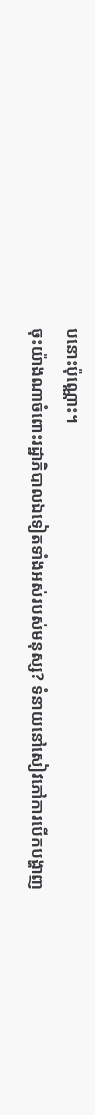បនោះប៉ុណ្ណោះ។
ចុះយ៉ាងណាចំពោះរដ្ឋាភិបាលឯទៀតទាំងអស់របស់មនុស្ស? ទំនាយនៅសៀវភៅការបើកបង្ហាញ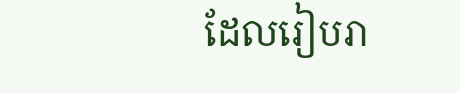ដែលរៀបរា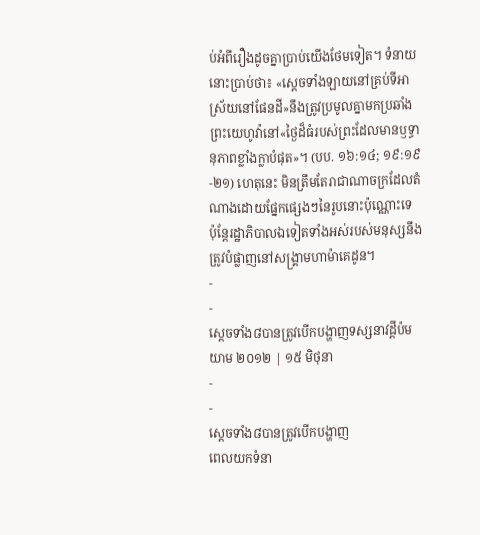ប់អំពីរឿងដូចគ្នាប្រាប់យើងថែមទៀត។ ទំនាយនោះប្រាប់ថា៖ «ស្តេចទាំងឡាយនៅគ្រប់ទីអាស្រ័យនៅផែនដី»នឹងត្រូវប្រមូលគ្នាមកប្រឆាំងព្រះយេហូវ៉ានៅ«ថ្ងៃដ៏ធំរបស់ព្រះដែលមានឫទ្ធានុភាពខ្លាំងក្លាបំផុត»។ (បប. ១៦:១៤; ១៩:១៩-២១) ហេតុនេះ មិនត្រឹមតែរាជាណាចក្រដែលតំណាងដោយផ្នែកផ្សេងៗនៃរូបនោះប៉ុណ្ណោះទេ ប៉ុន្តែរដ្ឋាភិបាលឯទៀតទាំងអស់របស់មនុស្សនឹងត្រូវបំផ្លាញនៅសង្គ្រាមហាម៉ាគេដូន។
-
-
ស្ដេចទាំង៨បានត្រូវបើកបង្ហាញទស្សនាវដ្ដីប៉មយាម ២០១២ | ១៥ មិថុនា
-
-
ស្តេចទាំង៨បានត្រូវបើកបង្ហាញ
ពេលយកទំនា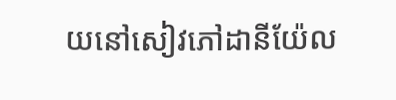យនៅសៀវភៅដានីយ៉ែល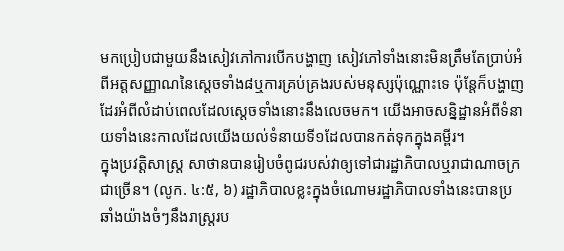មកប្រៀបជាមួយនឹងសៀវភៅការបើកបង្ហាញ សៀវភៅទាំងនោះមិនត្រឹមតែប្រាប់អំពីអត្តសញ្ញាណនៃស្តេចទាំង៨ឬការគ្រប់គ្រងរបស់មនុស្សប៉ុណ្ណោះទេ ប៉ុន្តែក៏បង្ហាញដែរអំពីលំដាប់ពេលដែលស្តេចទាំងនោះនឹងលេចមក។ យើងអាចសន្និដ្ឋានអំពីទំនាយទាំងនេះកាលដែលយើងយល់ទំនាយទី១ដែលបានកត់ទុកក្នុងគម្ពីរ។
ក្នុងប្រវត្ដិសាស្ត្រ សាថានបានរៀបចំពូជរបស់វាឲ្យទៅជារដ្ឋាភិបាលឬរាជាណាចក្រជាច្រើន។ (លូក. ៤:៥, ៦) រដ្ឋាភិបាលខ្លះក្នុងចំណោមរដ្ឋាភិបាលទាំងនេះបានប្រឆាំងយ៉ាងចំៗនឹងរាស្ត្ររប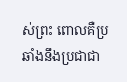ស់ព្រះ ពោលគឺប្រឆាំងនឹងប្រជាជា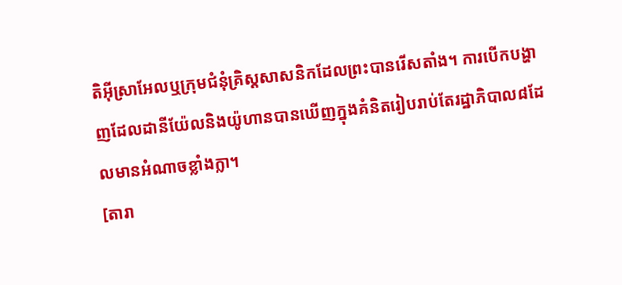តិអ៊ីស្រាអែលឬក្រុមជំនុំគ្រិស្តសាសនិកដែលព្រះបានរើសតាំង។ ការបើកបង្ហាញដែលដានីយ៉ែលនិងយ៉ូហានបានឃើញក្នុងគំនិតរៀបរាប់តែរដ្ឋាភិបាល៨ដែលមានអំណាចខ្លាំងក្លា។
[តារា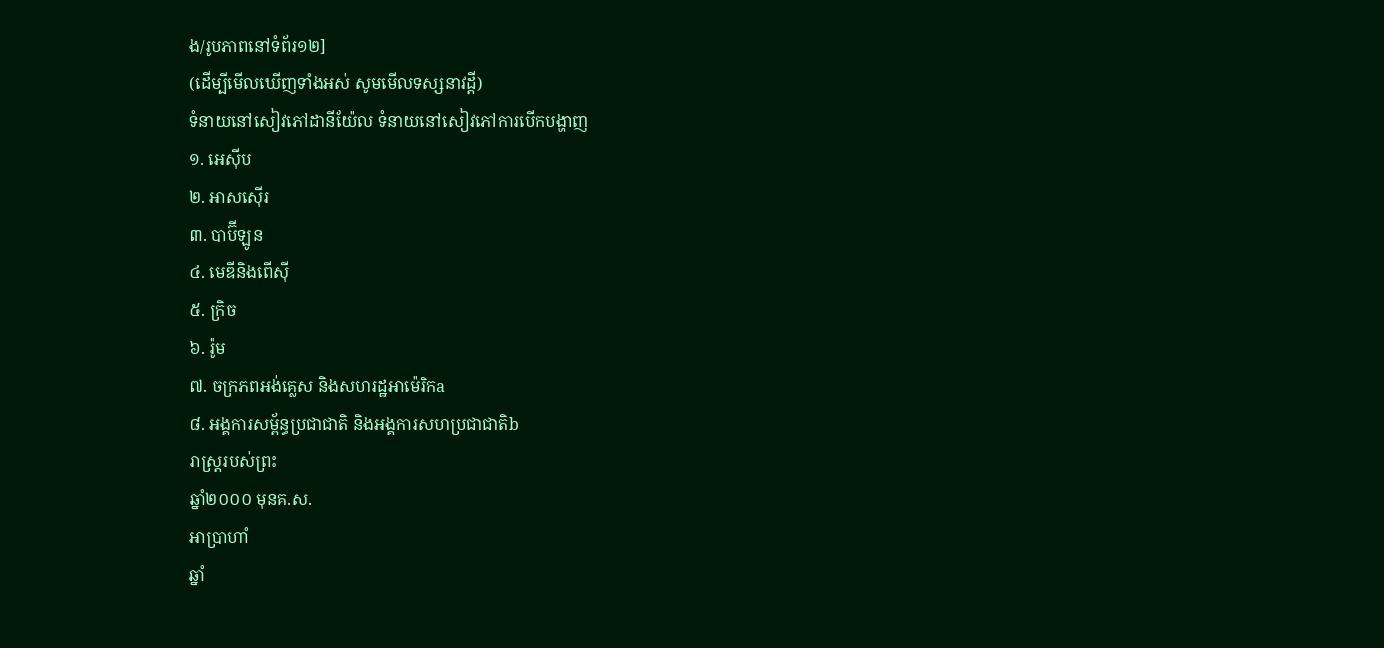ង/រូបភាពនៅទំព័រ១២]
(ដើម្បីមើលឃើញទាំងអស់ សូមមើលទស្សនាវដ្ដី)
ទំនាយនៅសៀវភៅដានីយ៉ែល ទំនាយនៅសៀវភៅការបើកបង្ហាញ
១. អេស៊ីប
២. អាសស៊ើរ
៣. បាប៊ីឡូន
៤. មេឌីនិងពើស៊ី
៥. ក្រិច
៦. រ៉ូម
៧. ចក្រភពអង់គ្លេស និងសហរដ្ឋអាម៉េរិកa
៨. អង្គការសម្ព័ន្ធប្រជាជាតិ និងអង្គការសហប្រជាជាតិb
រាស្ត្ររបស់ព្រះ
ឆ្នាំ២០០០ មុនគ.ស.
អាប្រាហាំ
ឆ្នាំ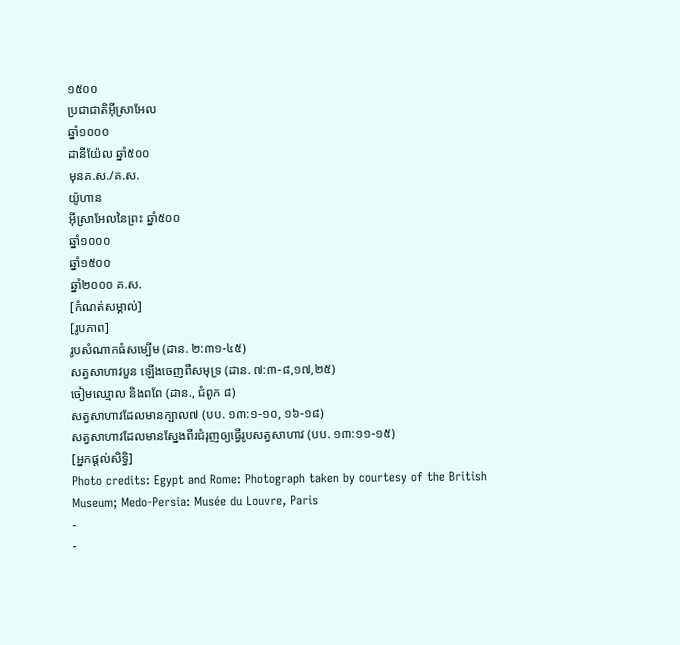១៥០០
ប្រជាជាតិអ៊ីស្រាអែល
ឆ្នាំ១០០០
ដានីយ៉ែល ឆ្នាំ៥០០
មុនគ.ស./គ.ស.
យ៉ូហាន
អ៊ីស្រាអែលនៃព្រះ ឆ្នាំ៥០០
ឆ្នាំ១០០០
ឆ្នាំ១៥០០
ឆ្នាំ២០០០ គ.ស.
[កំណត់សម្គាល់]
[រូបភាព]
រូបសំណាកធំសម្បើម (ដាន. ២:៣១-៤៥)
សត្វសាហាវបួន ឡើងចេញពីសមុទ្រ (ដាន. ៧:៣-៨,១៧,២៥)
ចៀមឈ្មោល និងពពែ (ដាន., ជំពូក ៨)
សត្វសាហាវដែលមានក្បាល៧ (បប. ១៣:១-១០, ១៦-១៨)
សត្វសាហាវដែលមានស្នែងពីរជំរុញឲ្យធ្វើរូបសត្វសាហាវ (បប. ១៣:១១-១៥)
[អ្នកផ្ដល់សិទ្ធិ]
Photo credits: Egypt and Rome: Photograph taken by courtesy of the British Museum; Medo-Persia: Musée du Louvre, Paris
-
-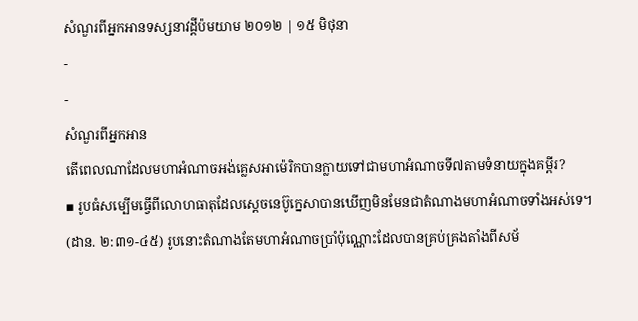សំណួរពីអ្នកអានទស្សនាវដ្ដីប៉មយាម ២០១២ | ១៥ មិថុនា
-
-
សំណួរពីអ្នកអាន
តើពេលណាដែលមហាអំណាចអង់គ្លេសអាម៉េរិកបានក្លាយទៅជាមហាអំណាចទី៧តាមទំនាយក្នុងគម្ពីរ?
▪ រូបធំសម្បើមធ្វើពីលោហធាតុដែលស្តេចនេប៊ូក្នេសាបានឃើញមិនមែនជាតំណាងមហាអំណាចទាំងអស់ទេ។ (ដាន. ២:៣១-៤៥) រូបនោះតំណាងតែមហាអំណាចប្រាំប៉ុណ្ណោះដែលបានគ្រប់គ្រងតាំងពីសម័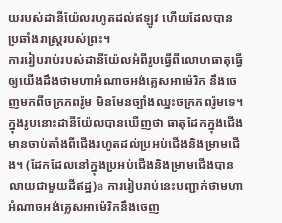យរបស់ដានីយ៉ែលរហូតដល់ឥឡូវ ហើយដែលបានប្រឆាំងរាស្ត្ររបស់ព្រះ។
ការរៀបរាប់របស់ដានីយ៉ែលអំពីរូបធ្វើពីលោហធាតុធ្វើឲ្យយើងដឹងថាមហាអំណាចអង់គ្លេសអាម៉េរិក នឹងចេញមកពីចក្រភពរ៉ូម មិនមែនច្បាំងឈ្នះចក្រភពរ៉ូមទេ។ ក្នុងរូបនោះដានីយ៉ែលបានឃើញថា ធាតុដែកក្នុងជើងមានចាប់តាំងពីជើងរហូតដល់ប្រអប់ជើងនិងម្រាមជើង។ (ដែកដែលនៅក្នុងប្រអប់ជើងនិងម្រាមជើងបានលាយជាមួយដីឥដ្ឋ)a ការរៀបរាប់នេះបញ្ជាក់ថាមហាអំណាចអង់គ្លេសអាម៉េរិកនឹងចេញ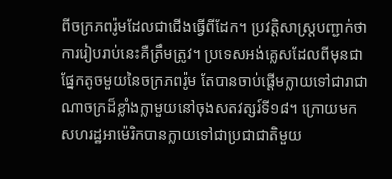ពីចក្រភពរ៉ូមដែលជាជើងធ្វើពីដែក។ ប្រវត្ដិសាស្ត្របញ្ជាក់ថាការរៀបរាប់នេះគឺត្រឹមត្រូវ។ ប្រទេសអង់គ្លេសដែលពីមុនជាផ្នែកតូចមួយនៃចក្រភពរ៉ូម តែបានចាប់ផ្ដើមក្លាយទៅជារាជាណាចក្រដ៏ខ្លាំងក្លាមួយនៅចុងសតវត្សរ៍ទី១៨។ ក្រោយមក សហរដ្ឋអាម៉េរិកបានក្លាយទៅជាប្រជាជាតិមួយ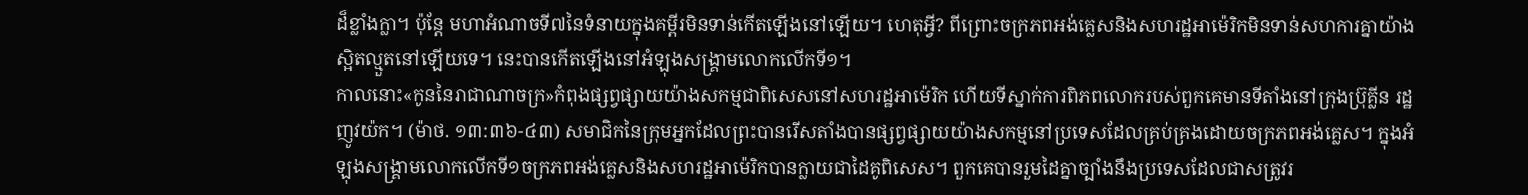ដ៏ខ្លាំងក្លា។ ប៉ុន្តែ មហាអំណាចទី៧នៃទំនាយក្នុងគម្ពីរមិនទាន់កើតឡើងនៅឡើយ។ ហេតុអ្វី? ពីព្រោះចក្រភពអង់គ្លេសនិងសហរដ្ឋអាម៉េរិកមិនទាន់សហការគ្នាយ៉ាងស្អិតល្មួតនៅឡើយទេ។ នេះបានកើតឡើងនៅអំឡុងសង្គ្រាមលោកលើកទី១។
កាលនោះ«កូននៃរាជាណាចក្រ»កំពុងផ្សព្វផ្សាយយ៉ាងសកម្មជាពិសេសនៅសហរដ្ឋអាម៉េរិក ហើយទីស្នាក់ការពិភពលោករបស់ពួកគេមានទីតាំងនៅក្រុងប៊្រុគ្លីន រដ្ឋញូវយ៉ក។ (ម៉ាថ. ១៣:៣៦-៤៣) សមាជិកនៃក្រុមអ្នកដែលព្រះបានរើសតាំងបានផ្សព្វផ្សាយយ៉ាងសកម្មនៅប្រទេសដែលគ្រប់គ្រងដោយចក្រភពអង់គ្លេស។ ក្នុងអំឡុងសង្គ្រាមលោកលើកទី១ចក្រភពអង់គ្លេសនិងសហរដ្ឋអាម៉េរិកបានក្លាយជាដៃគូពិសេស។ ពួកគេបានរួមដៃគ្នាច្បាំងនឹងប្រទេសដែលជាសត្រូវរ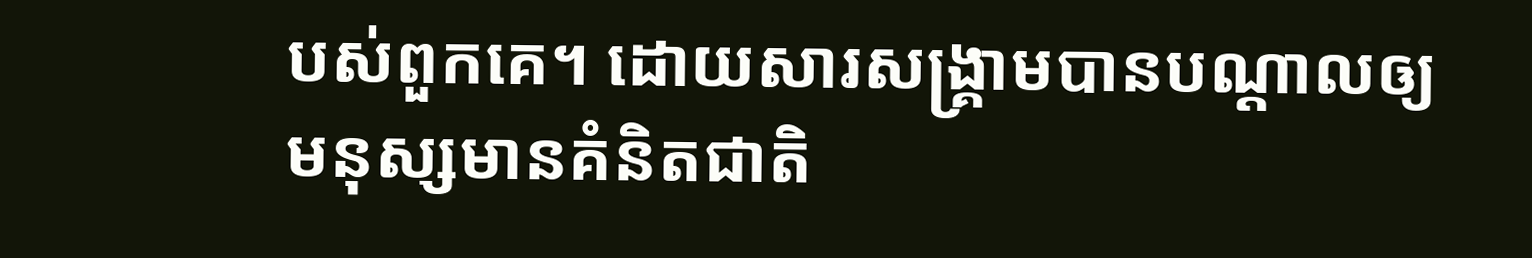បស់ពួកគេ។ ដោយសារសង្គ្រាមបានបណ្ដាលឲ្យមនុស្សមានគំនិតជាតិ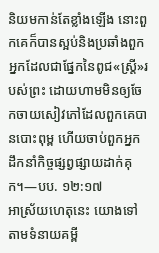និយមកាន់តែខ្លាំងឡើង នោះពួកគេក៏បានស្អប់និងប្រឆាំងពួកអ្នកដែលជាផ្នែកនៃពូជ«ស្ត្រី»របស់ព្រះ ដោយហាមមិនឲ្យចែកចាយសៀវភៅដែលពួកគេបានបោះពុម្ព ហើយចាប់ពួកអ្នកដឹកនាំកិច្ចផ្សព្វផ្សាយដាក់គុក។—បប. ១២:១៧
អាស្រ័យហេតុនេះ យោងទៅតាមទំនាយគម្ពី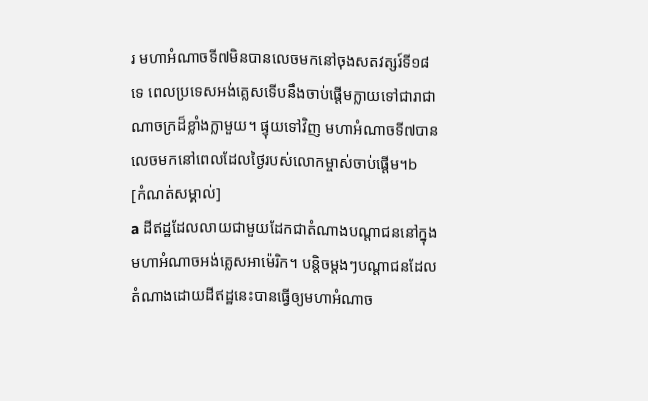រ មហាអំណាចទី៧មិនបានលេចមកនៅចុងសតវត្សរ៍ទី១៨ទេ ពេលប្រទេសអង់គ្លេសទើបនឹងចាប់ផ្ដើមក្លាយទៅជារាជាណាចក្រដ៏ខ្លាំងក្លាមួយ។ ផ្ទុយទៅវិញ មហាអំណាចទី៧បានលេចមកនៅពេលដែលថ្ងៃរបស់លោកម្ចាស់ចាប់ផ្ដើម។b
[កំណត់សម្គាល់]
a ដីឥដ្ឋដែលលាយជាមួយដែកជាតំណាងបណ្ដាជននៅក្នុងមហាអំណាចអង់គ្លេសអាម៉េរិក។ បន្ដិចម្ដងៗបណ្ដាជនដែលតំណាងដោយដីឥដ្ឋនេះបានធ្វើឲ្យមហាអំណាច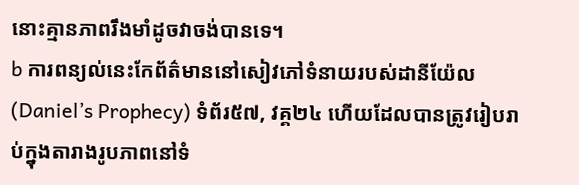នោះគ្មានភាពរឹងមាំដូចវាចង់បានទេ។
b ការពន្យល់នេះកែព័ត៌មាននៅសៀវភៅទំនាយរបស់ដានីយ៉ែល (Daniel’s Prophecy) ទំព័រ៥៧, វគ្គ២៤ ហើយដែលបានត្រូវរៀបរាប់ក្នុងតារាងរូបភាពនៅទំ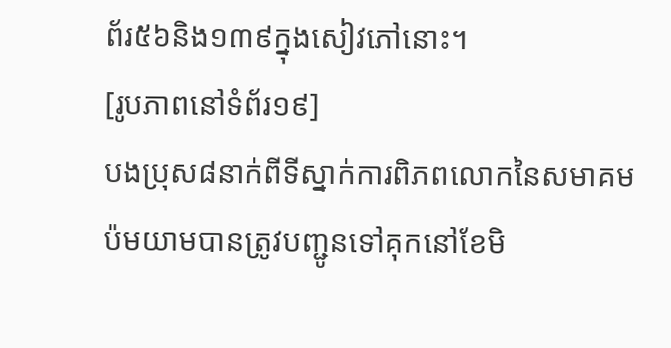ព័រ៥៦និង១៣៩ក្នុងសៀវភៅនោះ។
[រូបភាពនៅទំព័រ១៩]
បងប្រុស៨នាក់ពីទីស្នាក់ការពិភពលោកនៃសមាគមប៉មយាមបានត្រូវបញ្ជូនទៅគុកនៅខែមិ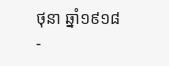ថុនា ឆ្នាំ១៩១៨
-